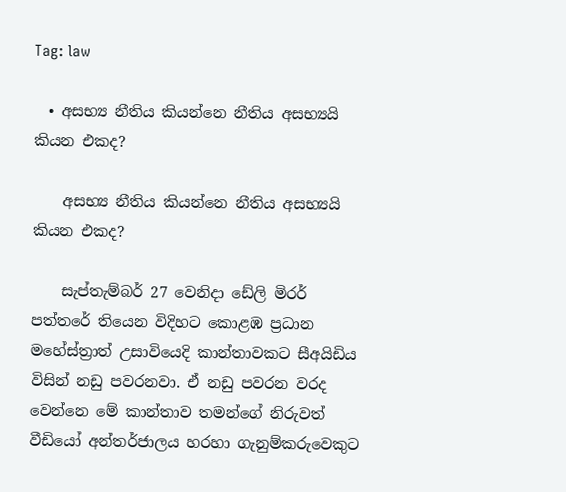Tag: law

  • අසභ්‍ය නීතිය කියන්නෙ නීතිය අසභ්‍යයි කියන එකද?

    අසභ්‍ය නීතිය කියන්නෙ නීතිය අසභ්‍යයි කියන එකද?

    සැප්තැම්බර් 27 වෙනිදා ඩේලි මිරර් පත්තරේ තියෙන විදිහට කොළඹ ප්‍රධාන මහේස්ත්‍රාත් උසාවියෙදි කාන්තාවකට සීඅයිඩිය විසින් නඩු පවරනවා. ඒ නඩු පවරන වරද වෙන්නෙ මේ කාන්තාව තමන්ගේ නිරුවත් වීඩියෝ අන්තර්ජාලය හරහා ගැනුම්කරුවෙකුට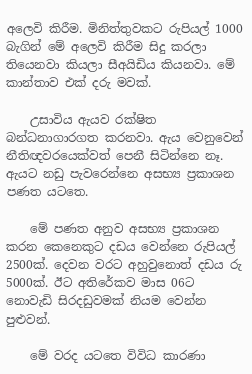අලෙවි කිරීම. මිනිත්තුවකට රුපියල් 1000 බැගින් මේ ‍අලෙවි කිරීම සිදු කරලා තියෙනවා කියලා සීඅයිඩිය කියනවා. මේ කාන්තාව එක් දරු මවක්.

    උසාවිය ඇයව රක්ෂිත බන්ධනාගාරගත කරනවා. ඇය වෙනුවෙන් නීතිඥවරයෙක්වත් පෙනී සිටින්නෙ නෑ. ඇයට නඩු පැවරෙන්නෙ අසභ්‍ය ප්‍රකාශන පණත යටතෙ.

    මේ පණත අනුව අසභ්‍ය ප්‍රකාශන කරන කෙනෙකුට දඩය වෙන්නෙ රුපියල් 2500ක්. දෙවන වරට අහුවුනොත් දඩය රු 5000ක්. ඊට අතිරේකව මාස 06ට නොවැඩි සිරදඩුවමක් නියම වෙන්න පුළුවන්.

    මේ වරද යටතෙ විවිධ කාරණා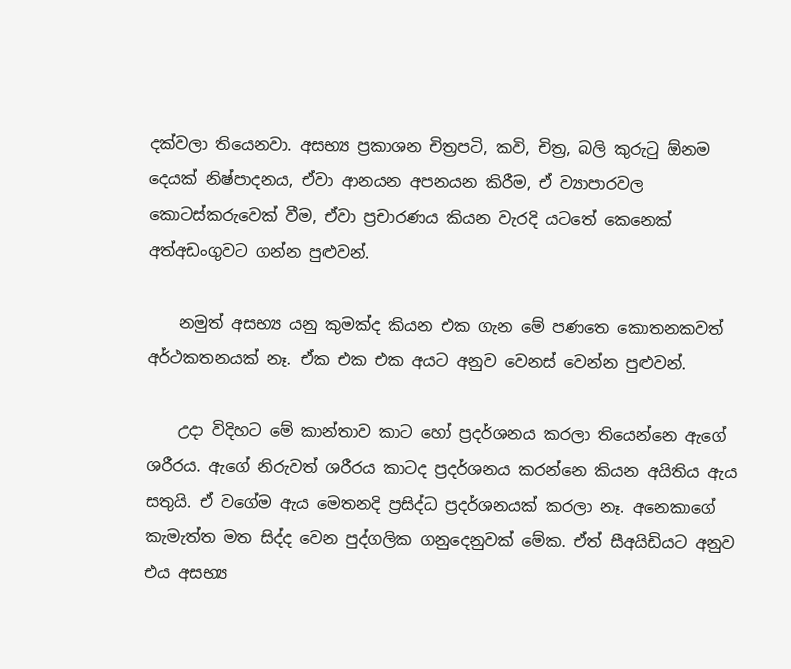දක්වලා තියෙනවා. අසභ්‍ය ප්‍රකාශන චිත්‍රපටි, කවි, චිත්‍ර, බලි කුරුටු ඕනම දෙයක් නිෂ්පාදනය, ඒවා ආනයන අපනයන කිරීම, ඒ ව්‍යාපාරවල කොටස්කරුවෙක් වීම, ඒවා ප්‍රචාරණය කියන වැරදි යටතේ කෙනෙක් අත්අඩංගුවට ගන්න පුළුවන්.

    නමුත් අසභ්‍ය යනු කුමක්ද කියන එක ගැන මේ පණතෙ කොතනකවත් අර්ථකතනයක් නෑ. ඒක එක එක අයට අනුව වෙනස් වෙන්න පුළුවන්.

    උදා විදිහට මේ කාන්තාව කාට හෝ ප්‍රදර්ශනය කරලා තියෙන්නෙ ඇගේ ශරීරය. ඇගේ නිරුවත් ශරීරය කාටද ප්‍රදර්ශනය කරන්නෙ කියන අයිතිය ඇය සතුයි. ඒ වගේම ඇය මෙතනදි ප්‍රසිද්ධ ප්‍රදර්ශනයක් කරලා නෑ. අනෙකාගේ කැමැත්ත මත සිද්ද වෙන පුද්ගලික ගනුදෙනුවක් මේක. ඒත් සීඅයිඩියට අනුව එය අසභ්‍ය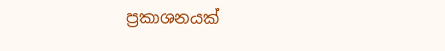ප්‍රකාශනයක්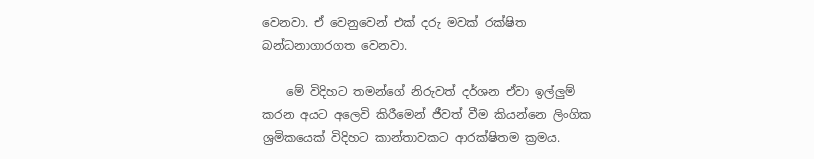වෙනවා. ඒ වෙනුවෙන් එක් දරු මවක් රක්ෂිත බන්ධනාගාරගත වෙනවා.

    මේ විදිහට තමන්ගේ නිරුවත් දර්ශන ඒවා ඉල්ලුම් කරන අයට අලෙවි කිරීමෙන් ජීවත් වීම කියන්නෙ ලිංගික ශ්‍රමිකයෙක් විදිහට කාන්තාවකට ආරක්ෂිතම ක්‍රමය.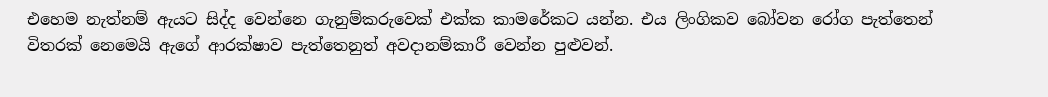එහෙම නැත්නම් ඇයට සිද්ද වෙන්නෙ ගැනුම්කරුවෙක් එක්ක කාමරේකට යන්න. එය ලිංගිකව බෝවන රෝග පැත්තෙන් විතරක් නෙමෙයි ඇගේ ආරක්ෂාව පැත්තෙනුත් අවදානම්කාරී වෙන්න පුළුවන්.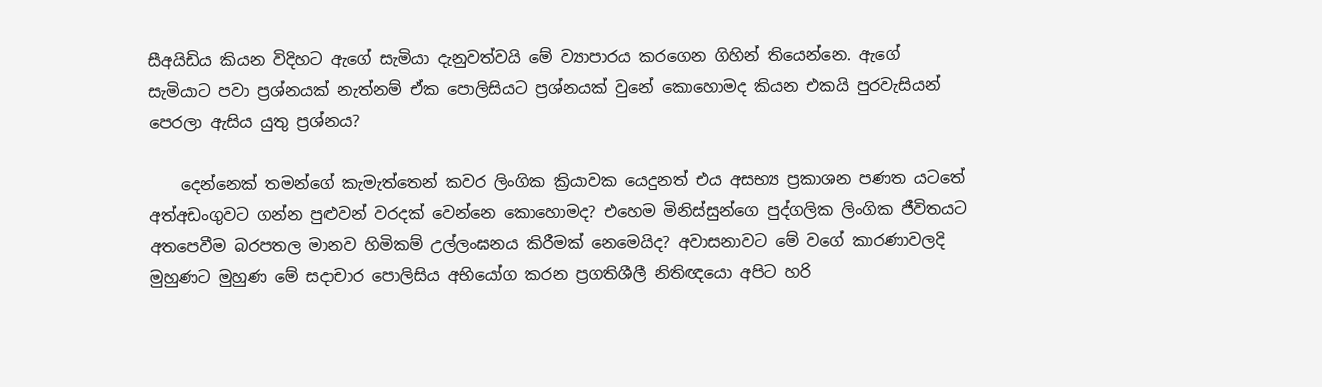සීඅයිඩිය කියන විදිහට ඇගේ සැමියා දැනුවත්වයි මේ ව්‍යාපාරය කරගෙන ගිහින් තියෙන්නෙ. ඇගේ සැමියාට පවා ප්‍රශ්නයක් නැත්නම් ඒක පොලිසියට ප්‍රශ්නයක් වුනේ කොහොමද කියන එකයි පුරවැසියන් පෙරලා ඇසිය යුතු ප්‍රශ්නය?

    දෙන්නෙක් තමන්ගේ කැමැත්තෙන් කවර ලිංගික ක්‍රියාවක යෙදුනත් එය අසභ්‍ය ප්‍රකාශන පණත යටතේ අත්අඩංගුවට ගන්න පුළුවන් වරදක් වෙන්නෙ කොහොමද? එහෙම මිනිස්සුන්ගෙ පුද්ගලික ලිංගික ජීවිතයට අතපෙවීම බරපතල මානව හිමිකම් උල්ලංඝනය කිරීමක් නෙමෙයිද? අවාසනාවට මේ වගේ කාරණාවලදි මුහුණට මුහුණ මේ සදාචාර පොලිසිය අභියෝග කරන ප්‍රගතිශීලී නිතිඥයො අපිට හරි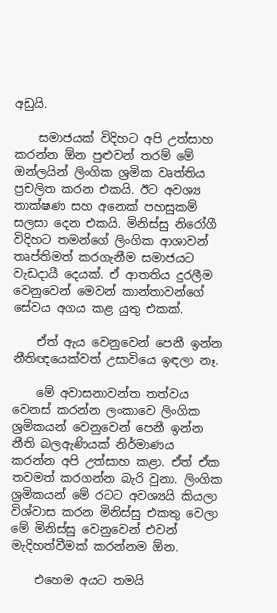අඩුයි.

    සමාජයක් විදිහට අපි උත්සාහ කරන්න ඕන පුළුවන් තරම් මේ ඔන්ලයින් ලිංගික ශ්‍රමික වෘත්තිය ප්‍රචලිත කරන එකයි. ඊට අවශ්‍ය තාක්ෂණ සහ අනෙක් පහසුකම් සලසා දෙන එකයි. මිනිස්සු නිරෝගී විදිහට තමන්ගේ ලිංගික ආශාවන් තෘප්තිමත් කරගැනීම සමාජයට වැඩදායී දෙයක්. ඒ ආතතිය දුරලීම වෙනුවෙන් මෙවන් කාන්තාවන්ගේ සේවය අගය කළ යුතු එකක්.

    ඒත් ඇය වෙනුවෙන් පෙනී ඉන්න නීතිඥයෙක්වත් උසාවියෙ ඉඳලා නෑ.

    මේ අවාසනාවන්ත තත්වය වෙනස් කරන්න ලංකාවෙ ලිංගික ශ්‍රමිකයන් වෙනුවෙන් පෙනී ඉන්න නීති බලඇණියක් නිර්මාණය කරන්න අපි උත්සාහ කළා. ඒත් ඒක තවමත් කරගන්න බැරි වුනා. ලිංගික ශ්‍රමිකයන් මේ රටට අවශ්‍යයි කියලා විශ්වාස කරන මිනිස්සු එකතු වෙලා මේ මිනිස්සු වෙනුවෙන් එවන් මැදිහත්වීමක් කරන්නම ඕන.

    එහෙම අයට තමයි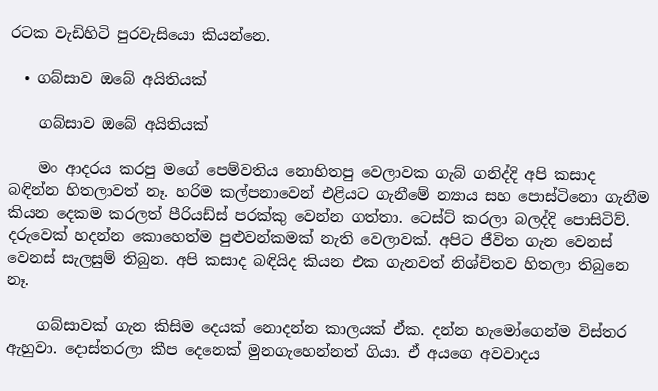රටක වැඩිහිටි පුරවැසියො කියන්නෙ.

  • ගබ්සාව ඔබේ අයිතියක්

    ගබ්සාව ඔබේ අයිතියක්

    මං ආදරය කරපු මගේ පෙම්වතිය නොහිතපු වෙලාවක ගැබ් ගනිද්දි අපි කසාද බඳින්න හිතලාවත් නෑ. හරිම කල්පනාවෙන් එළියට ගැනීමේ න්‍යාය සහ පොස්ටිනො ගැනීම කියන දෙකම කරලත් පීරියඩ්ස් පරක්කු වෙන්න ගත්තා. ටෙස්ට් කරලා බලද්දි පොසිටිව්. දරුවෙක් හදන්න කොහෙත්ම පුළුවන්කමක් නැති වෙලාවක්. අපිට ජීවිත ගැන වෙනස් වෙනස් සැලසුම් තිබුන. අපි කසාද බඳියිද කියන එක ගැනවත් නිශ්චිතව හිතලා තිබුනෙ නෑ.

    ගබ්සාවක් ගැන කිසිම දෙයක් නොදන්න කාලයක් ඒක. දන්න හැමෝගෙන්ම විස්තර ඇහුවා. දොස්තරලා කීප දෙනෙක් මුනගැහෙන්නත් ගියා. ඒ අයගෙ අවවාදය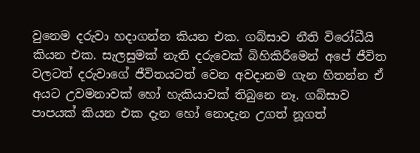වුනෙම දරුවා හදාගන්න කියන එක. ගබ්සාව නීති විරෝධීයි කියන එක. සැලසුමක් නැති දරුවෙක් බිහිකිරීමෙන් අපේ ජීවිත වලටත් දරුවාගේ ජීවිතයටත් වෙන අවදානම ගැන හිතන්න ඒ අයට උවමනාවක් හෝ හැකියාවක් තිබුනෙ නෑ. ගබ්සාව පාපයක් කියන එක දැන හෝ නොදැන උගත් නූගත්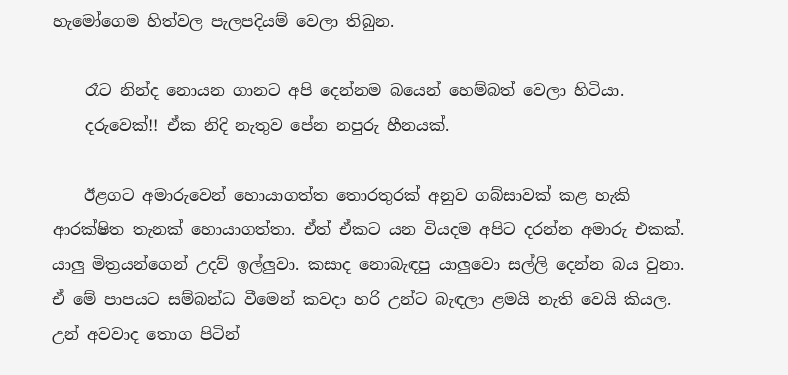හැමෝගෙම හිත්වල පැලපදියම් වෙලා තිබුන.

    රෑට නින්ද නොයන ගානට අපි දෙන්නම බයෙන් හෙම්බත් වෙලා හිටියා.
    දරුවෙක්!! ඒක නිදි නැතුව පේන නපුරු හීනයක්.

    ඊළගට අමාරුවෙන් හොයාගත්ත තොරතුරක් අනුව ගබ්සාවක් කළ හැකි ආරක්ෂිත තැනක් හොයාගත්තා. ඒත් ඒකට යන වියදම අපිට දරන්න අමාරු එකක්. යාලු මිත්‍රයන්ගෙන් උදව් ඉල්ලුවා. කසාද නොබැඳපු යාලුවො සල්ලි දෙන්න බය වුනා. ඒ මේ පාපයට සම්බන්ධ වීමෙන් කවදා හරි උන්ට බැඳලා ළමයි නැති වෙයි කියල. උන් අවවාද තොග පිටින්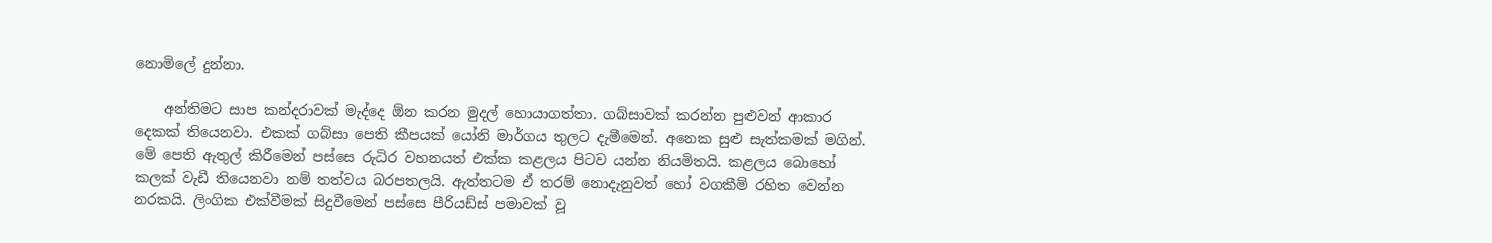නොමිලේ දුන්නා.

    අන්තිමට සාප කන්දරාවක් මැද්දෙ ඕන කරන මුදල් හොයාගත්තා. ගබ්සාවක් කරන්න පුළුවන් ආකාර දෙකක් තියෙනවා. එකක් ගබ්සා පෙති කීපයක් යෝනි මාර්ගය තුලට දැමීමෙන්. අනෙක සුළු සැත්කමක් මගින්. මේ පෙති ඇතුල් කිරීමෙන් පස්සෙ රුධිර වහනයත් එක්ක කළලය පිටව යන්න නියමිතයි. කළලය බොහෝ කලක් වැඩී තියෙනවා නම් තත්වය බරපතලයි. ඇත්තටම ඒ තරම් නොදැනුවත් හෝ වගකීම් රහිත වෙන්න නරකයි. ලිංගික එක්වීමක් සිදුවීමෙන් පස්සෙ පීරියඩ්ස් පමාවක් වූ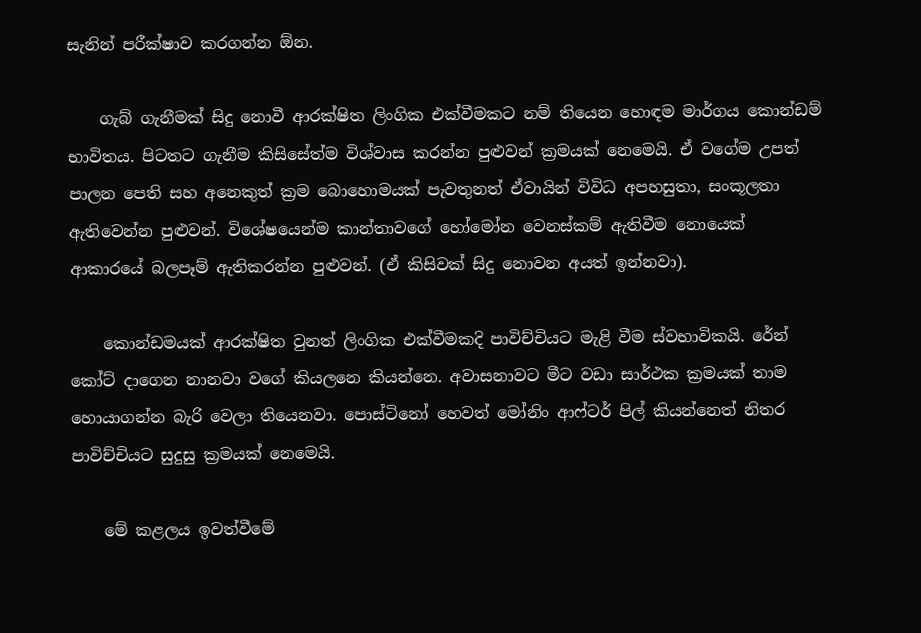සැනින් පරීක්ෂාව කරගන්න ඕන.

    ගැබ් ගැනීමක් සිදු නොවී ආරක්ෂිත ලිංගික එක්වීමකට නම් තියෙන හොඳම මාර්ගය කොන්ඩම් භාවිතය. පිටතට ගැනීම කිසිසේත්ම විශ්වාස කරන්න පුළුවන් ක්‍රමයක් නෙමෙයි. ඒ වගේම උපත් පාලන පෙති සහ අනෙකුත් ක්‍රම බොහොමයක් පැවතුනත් ඒවායින් විවිධ අපහසුතා, සංකූලතා ඇතිවෙන්න පුළුවන්. විශේෂයෙන්ම කාන්තාවගේ හෝමෝන වෙනස්කම් ඇතිවීම නොයෙක් ආකාරයේ බලපෑම් ඇතිකරන්න පුළුවන්. (ඒ කිසිවක් සිදු නොවන අයත් ඉන්නවා).

    කොන්ඩමයක් ආරක්ෂිත වුනත් ලිංගික එක්වීමකදි පාවිච්චියට මැළි වීම ස්වභාවිකයි. රේන් කෝට් දාගෙන නානවා වගේ කියලනෙ කියන්නෙ. අවාසනාවට මීට වඩා සාර්ථක ක්‍රමයක් තාම හොයාගන්න බැරි වෙලා තියෙනවා. පොස්ටිනෝ හෙවත් මෝනිං ආෆ්ටර් පිල් කියන්නෙත් නිතර පාවිච්චියට සුදුසු ක්‍රමයක් නෙමෙයි.

    මේ කළලය ඉවත්වීමේ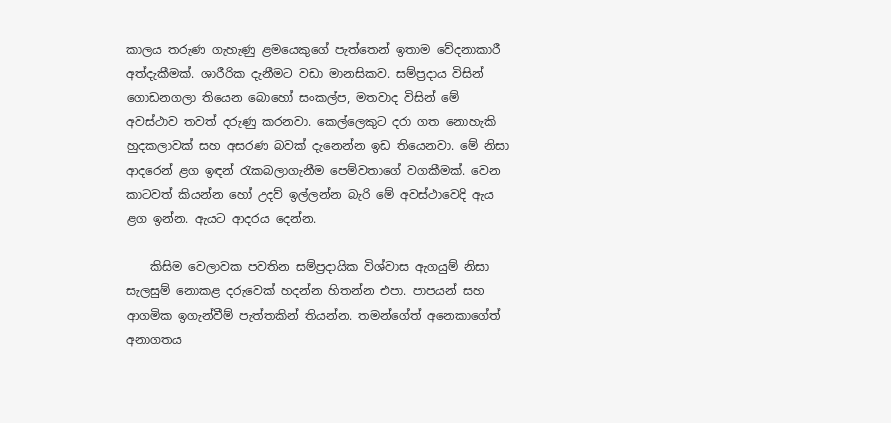කාලය තරුණ ගැහැණු ළමයෙකුගේ පැත්තෙන් ඉතාම වේදනාකාරී අත්දැකීමක්. ශාරීරික දැනීමට වඩා මානසිකව. සම්ප්‍රදාය විසින් ගොඩනගලා තියෙන බොහෝ සංකල්ප, මතවාද විසින් මේ අවස්ථාව තවත් දරුණු කරනවා. කෙල්ලෙකුට දරා ගත නොහැකි හුදකලාවක් සහ අසරණ බවක් දැනෙන්න ඉඩ තියෙනවා. මේ නිසා ආදරෙන් ළග ඉඳන් රැකබලාගැනීම පෙම්වතාගේ වගකීමක්. වෙන කාටවත් කියන්න හෝ උදව් ඉල්ලන්න බැරි මේ අවස්ථාවෙදි ඇය ළග ඉන්න. ඇයට ආදරය දෙන්න.

    කිසිම වෙලාවක පවතින සම්ප්‍රදායික විශ්වාස ඇගයුම් නිසා සැලසුම් නොකළ දරුවෙක් හදන්න හිතන්න එපා. පාපයන් සහ ආගමික ඉගැන්වීම් පැත්තකින් තියන්න. තමන්ගේත් අනෙකාගේත් අනාගතය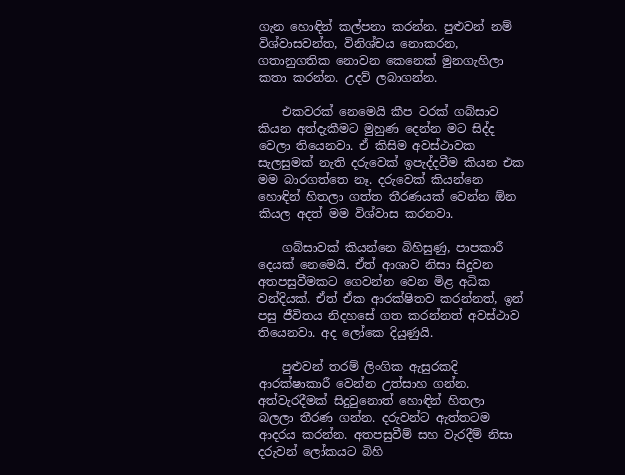ගැන හොඳින් කල්පනා කරන්න. පුළුවන් නම් විශ්වාසවන්ත, විනිශ්චය නොකරන, ගතානුගතික නොවන කෙනෙක් මුනගැහිලා කතා කරන්න. උදව් ලබාගන්න.

    එකවරක් නෙමෙයි කීප වරක් ගබ්සාව කියන අත්දැකීමට මුහුණ දෙන්න මට සිද්ද වෙලා තියෙනවා. ඒ කිසිම අවස්ථාවක සැලසුමක් නැති දරුවෙක් ඉපැද්දවීම කියන එක මම බාරගත්තෙ නෑ. දරුවෙක් කියන්නෙ හොඳින් හිතලා ගත්ත තීරණයක් වෙන්න ඕන කියල අදත් මම විශ්වාස කරනවා.

    ගබ්සාවක් කියන්නෙ බිහිසුණු, පාපකාරී දෙයක් නෙමෙයි. ඒත් ආශාව නිසා සිදුවන අතපසුවීමකට ගෙවන්න වෙන මිළ අධික වන්දියක්. ඒත් ඒක ආරක්ෂිතව කරන්නත්, ඉන් පසු ජීවිතය නිදහසේ ගත කරන්නත් අවස්ථාව තියෙනවා. අද ලෝකෙ දියුණුයි.

    පුළුවන් තරම් ලිංගික ඇසුරකදි ආරක්ෂාකාරී වෙන්න උත්සාහ ගන්න. අත්වැරදීමක් සිදු‍වුනොත් හොඳින් හිතලා බලලා තීරණ ගන්න. දරුවන්ට ඇත්තටම ආදරය කරන්න. අතපසුවීම් සහ වැරදීම් නිසා දරුවන් ලෝකයට බිහි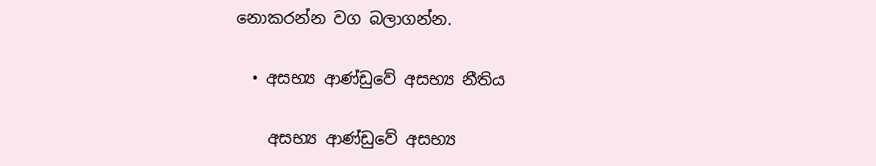නොකරන්න වග බලාගන්න.

  • අසභ්‍ය ආණ්ඩුවේ අසභ්‍ය නීතිය

    අසභ්‍ය ආණ්ඩුවේ අසභ්‍ය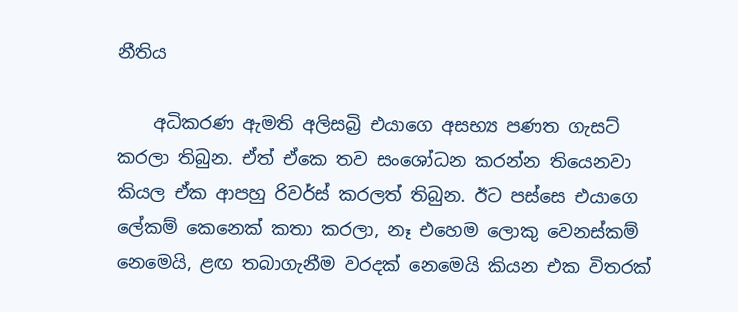නීතිය

    අධිකරණ ඇමති අලිසබ්‍රි එයාගෙ අසභ්‍ය පණත ගැසට් කරලා තිබුන. ඒත් ඒකෙ තව සංශෝධන කරන්න තියෙනවා කියල ඒක ආපහු රිවර්ස් කරලත් තිබුන. ඊට පස්සෙ එයාගෙ ලේකම් කෙනෙක් කතා කරලා, නෑ එහෙම ලොකු වෙනස්කම් නෙමෙයි, ළඟ තබාගැනීම වරදක් නෙමෙයි කියන එක විතරක්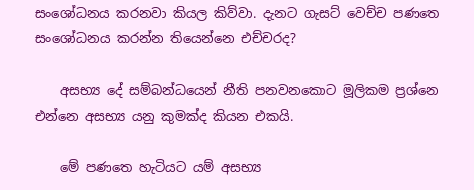සංශෝධනය කරනවා කියල කිව්වා. දැනට ගැසට් වෙච්ච පණතෙ සංශෝධනය කරන්න තියෙන්නෙ එච්චරද?

    අසභ්‍ය දේ සම්බන්ධයෙන් නීති පනවනකොට මූලිකම ප්‍රශ්නෙ එන්නෙ අසභ්‍ය යනු කුමක්ද කියන එකයි.

    මේ පණතෙ හැටියට යම් අසභ්‍ය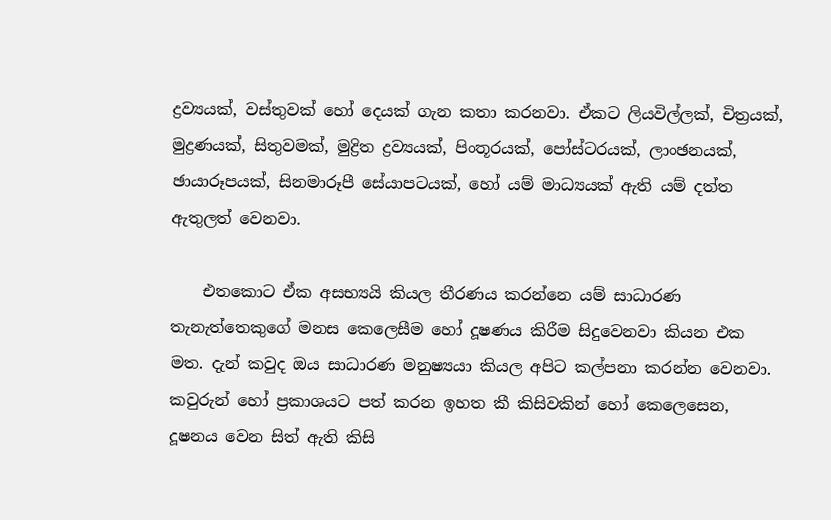ද්‍රව්‍යයක්, වස්තුවක් හෝ දෙයක් ගැන කතා කරනවා. ඒකට ලියවිල්ලක්, චිත්‍රයක්, මුද්‍රණයක්, සිතුවමක්, මුද්‍රිත ද්‍රව්‍යයක්, පිංතූරයක්, පෝස්ටරයක්, ලාංඡනයක්, ඡායාරූපයක්, සිනමාරූපී සේයාපටයක්, හෝ යම් මාධ්‍යයක් ඇති යම් දත්ත ඇතුලත් වෙනවා.

    එතකොට ඒක අසභ්‍යයි කියල තීරණය කරන්නෙ යම් සාධාරණ තැනැත්තෙකුගේ මනස කෙලෙසීම හෝ දූෂණය කිරීම සිදුවෙනවා කියන එක මත. දැන් කවුද ඔය සාධාරණ මනුෂ්‍යයා කියල අපිට කල්පනා කරන්න වෙනවා. කවුරුන් හෝ ප්‍රකාශයට පත් කරන ඉහත කී කිසිවකින් හෝ කෙලෙසෙන, දූෂනය වෙන සිත් ඇති කිසි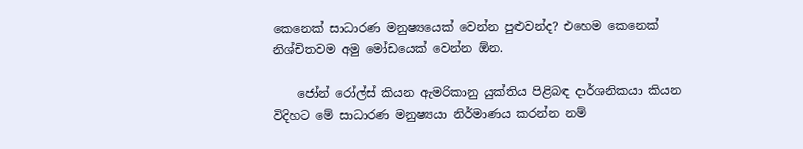කෙනෙක් සාධාරණ මනුෂ්‍යයෙක් වෙන්න පුළුවන්ද? එහෙම කෙනෙක් නිශ්චිතවම අමු මෝඩයෙක් වෙන්න ඕන.

    ජෝන් රෝල්ස් කියන ඇමරිකානු යුක්තිය පිළිබඳ දාර්ශනිකයා කියන විදිහට මේ සාධාරණ මනුෂ්‍යයා නිර්මාණය කරන්න නම්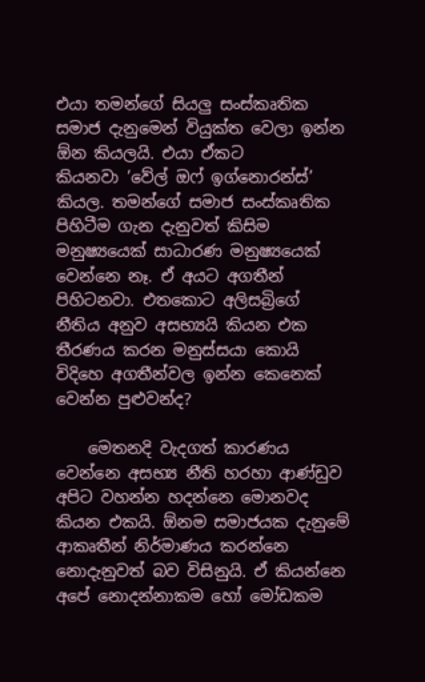එයා තමන්ගේ සියලු සංස්කෘතික සමාජ දැනුමෙන් වියුක්ත වෙලා ඉන්න ඕන කියලයි. එයා ඒකට කියනවා ‍’වේල් ඔෆ් ඉග්නොරන්ස්’ කියල. තමන්ගේ සමාජ සංස්කෘතික පිහිටීම ගැන දැනුවත් කිසිම මනුෂ්‍යයෙක් සාධාරණ මනුෂ්‍යයෙක් වෙන්නෙ නෑ. ඒ අයට අගතීන් පිහිටනවා. එතකොට අලිසබ්‍රිගේ නීතිය අනුව අසභ්‍යයි කියන එක තීරණය කරන මනුස්සයා කොයි විදිහෙ අගතීන්වල ඉන්න කෙනෙක් වෙන්න පුළුවන්ද?

    මෙතනදි වැදගත් කාරණය වෙන්නෙ අසභ්‍ය නීති හරහා ආණ්ඩුව අපිට වහන්න හදන්නෙ මොනවද කියන එකයි. ඕනම සමාජයක දැනුමේ ආකෘතීන් නිර්මාණය කරන්නෙ නොදැනුවත් බව විසිනුයි. ඒ කියන්නෙ අපේ නොදන්නාකම හෝ මෝඩකම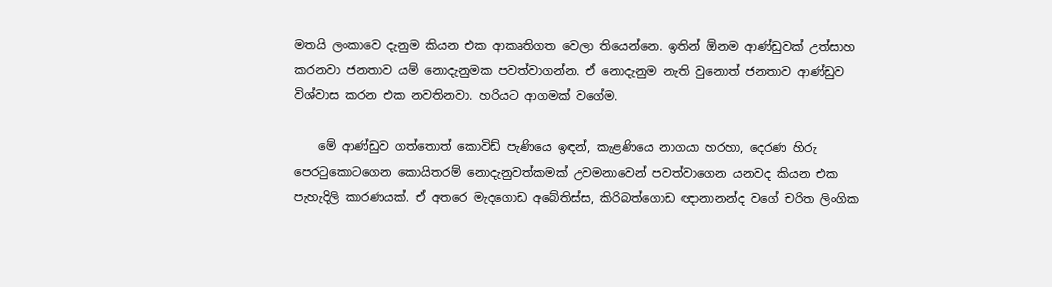මතයි ලංකාවෙ දැනුම කියන එක ආකෘතිගත වෙලා තියෙන්නෙ. ඉතින් ඕනම ආණ්ඩුවක් උත්සාහ කරනවා ජනතාව යම් නොදැනුමක පවත්වාගන්න. ඒ නොදැනුම නැති වුනොත් ජනතාව ආණ්ඩුව විශ්වාස කරන එක නවතිනවා. හරියට ආගමක් වගේම.

    මේ ආණ්ඩුව ගත්තොත් කොවිඩ් පැණියෙ ඉඳන්, කැළණියෙ නාගයා හරහා, දෙරණ හිරු පෙරටුකොටගෙන කොයිතරම් නොදැනුවත්කමක් උවමනාවෙන් පවත්වාගෙන යනවද කියන එක පැහැදිලි කාරණයක්. ඒ අතරෙ මැදගොඩ අබේතිස්ස, කිරිබත්‍ගොඩ ඥානානන්ද වගේ චරිත ලිංගික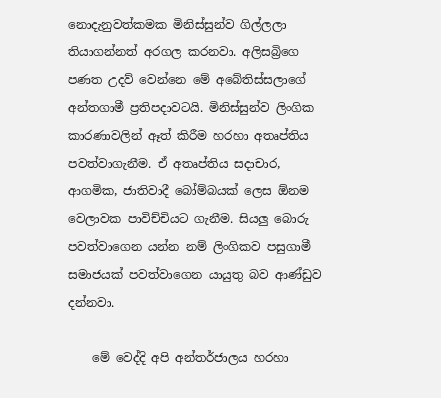නොදැනුවත්කමක මිනිස්සුන්ව ගිල්ලලා තියාගන්නත් අරගල කරනවා. අලිසබ්‍රිගෙ පණත උදව් වෙන්නෙ මේ අබේතිස්සලාගේ අන්තගාමී ප්‍රතිපදාවටයි. මිනිස්සුන්ව ලිංගික කාරණාවලින් ඈත් කිරීම හරහා අතෘප්තිය පවත්වාගැනීම. ඒ අතෘප්තිය සදාචාර, ආගමික, ජාතිවාදී බෝම්බයක් ලෙස ඕනම වෙලාවක පාවිච්චියට ගැනීම. සියලු බොරු පවත්වාගෙන යන්න නම් ලිංගිකව පසුගාමී සමාජයක් පවත්වාගෙන යායුතු බව ආණ්ඩුව දන්නවා.

    මේ වෙද්දි අපි අන්තර්ජාලය හරහා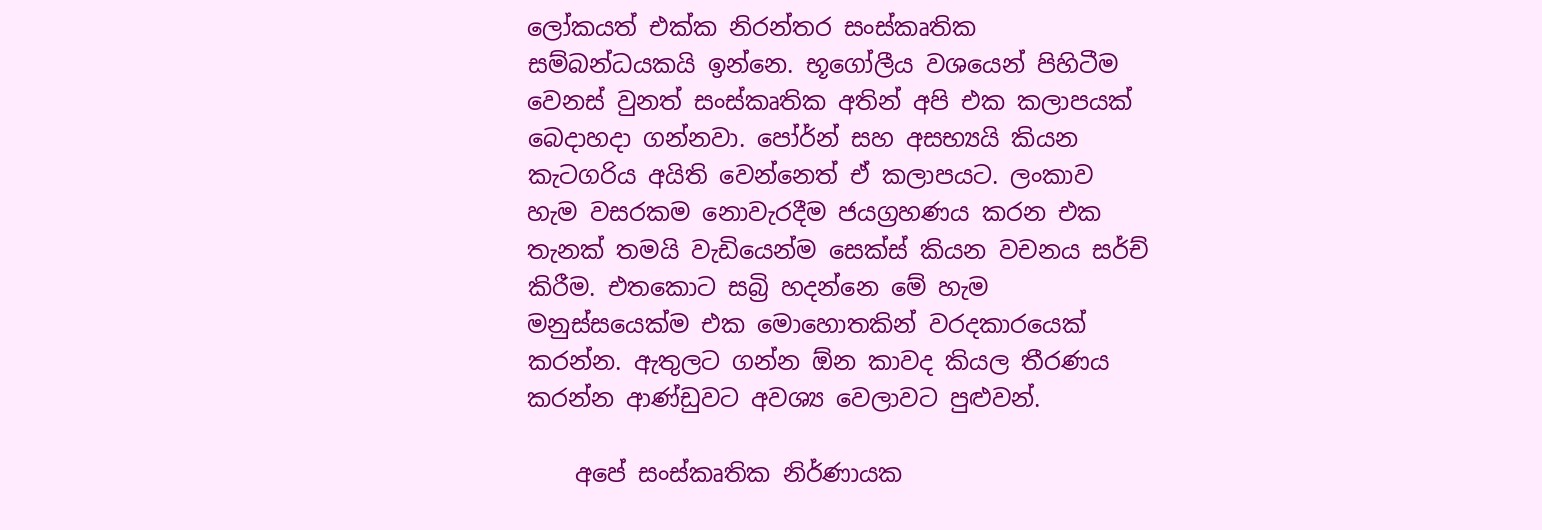ලෝකයත් එක්ක නිරන්තර සංස්කෘතික සම්බන්ධයකයි ඉන්නෙ. භූගෝලීය වශයෙන් පිහිටීම වෙනස් වුනත් සංස්කෘතික අතින් අපි එක කලාපයක් බෙදාහදා ගන්නවා. පෝර්න් සහ අසභ්‍යයි කියන කැටගරිය අයිති වෙන්නෙත් ඒ කලාපයට. ලංකා‍ව හැම වසරකම නොවැරදීම ජයග්‍රහණය කරන එක තැනක් තමයි වැඩියෙන්ම සෙක්ස් කියන වචනය සර්ච් කිරීම. එතකොට සබ්‍රි හදන්නෙ මේ හැම මනුස්සයෙක්ම එක මොහොතකින් වරදකාරයෙක් කරන්න. ඇතුලට ගන්න ඕන කාවද කියල තීරණය කරන්න ආණ්ඩුවට අවශ්‍ය වෙලාවට පුළුවන්.

    අපේ සංස්කෘතික නිර්ණායක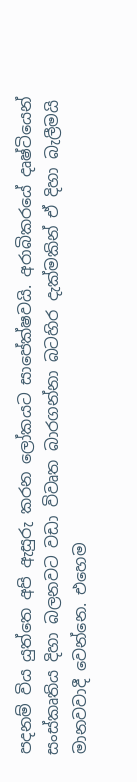පදනම් විය යුත්තෙ අපි ඇසු‍රු කරන ලෝකයට සාපේක්ෂවයි. අරාබිකරයේ දෘෂ්ටියෙන් සංස්කෘතිය දිහා බලනවට වඩා විවෘත බාරගන්නා බටහිර දැක්මකින් ඒ දිහා බැලීමයි මානවවාදී වෙන්නෙ. එහෙම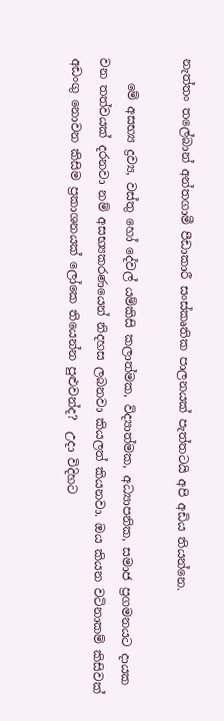නැත්තං තලේබාන් අන්තගාමී පීඩාකාරී සංස්කෘතික පාලනයක් පැත්තටයි අපි අඩිය තියන්නෙ.

    මේ අසභ්‍ය ද්‍රව්‍ය, වස්තු හෝ දේවල් යම්කිසි කලාත්මක, විද්‍යාත්මක, අධ්‍යාපනික, සමාජ ප්‍රගමනයට දායක වන තත්වයක් දරනවා නම් අසභ්‍යකරණයෙන් නිදහස ලබනවා කියලත් කියනවා. ඔය කියන වටිනාකම් කිසිවක් අඩංගු නොවන කිසිම ප්‍රකාශනයක් ලෝකෙ තියෙන්න පුළුවන්ද?  උදා විදිහට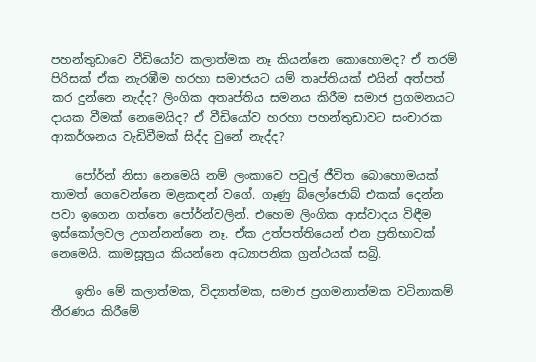පහන්තුඩාවෙ වීඩියෝව කලාත්මක නෑ කියන්නෙ කොහොමද? ඒ තරම් පිරිසක් ඒක නැරඹීම හරහා සමාජයට යම් තෘප්තියක් එයින් අත්පත් කර දුන්නෙ නැද්ද? ලිංගික අතෘප්තිය සමනය කිරීම සමාජ ප්‍රගමනයට දායක වීමක් නෙමෙයිද? ඒ වීඩියෝව හරහා පහන්තුඩාවට සංචාරක ආකර්ශනය වැඩිවීමක් සිද්ද වුනේ නැද්ද?

    පෝර්න් නිසා නෙමෙයි නම් ලංකාවෙ පවුල් ජීවිත බොහොමයක් තාමත් ගෙවෙන්නෙ මළකඳන් වගේ. ගෑණු බ්ලෝජොබ් එකක් දෙන්න පවා ඉගෙන ගත්තෙ පෝර්න්වලින්. එහෙම ලිංගික ආස්වාදය විඳීම ඉස්කෝලවල උගන්නන්නෙ නෑ. ඒක උත්පත්තියෙන් එන ප්‍රතිභාවක් නෙමෙයි. කාමසූත්‍රය කියන්නෙ අධ්‍යාපනික ග්‍රන්ථයක් සබ්‍රි.

    ඉතිං මේ කලාත්මක, විද්‍යාත්මක, සමාජ ප්‍රගමනාත්මක වටිනාකම් තීරණය කිරීමේ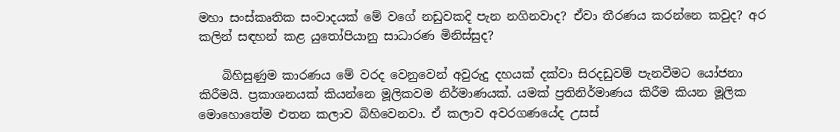මහා සංස්කෘතික සංවාදයක් මේ වගේ නඩුවකදි පැන නගිනවාද? ඒවා තීරණය කරන්නෙ කවුද? අර කලින් සඳහන් කළ යුතෝපියානු සාධාරණ මිනිස්සුද?

    බිහිසුණුම කාරණය මේ වරද වෙනුවෙන් අවුරුදු දහයක් දක්වා සිරදඩුවම් පැනවීමට යෝජනා කිරීමයි. ප්‍රකාශනයක් කියන්නෙ මූලිකවම නිර්මාණයක්. යමක් ප්‍රතිනිර්මාණය කිරීම කියන මූලික මොහොතේම එතන කලාව බිහිවෙනවා. ඒ කලාව අවරගණයේද උසස්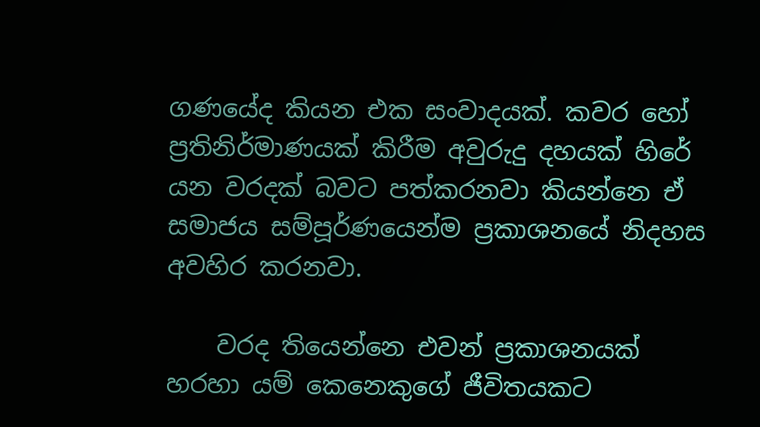ගණයේද කියන එක සංවාදයක්. කවර හෝ ප්‍රතිනිර්මාණයක් කිරීම අවුරුදු දහයක් හිරේ යන වරදක් බවට පත්කරනවා කියන්නෙ ඒ සමාජය සම්පූර්ණයෙන්ම ප්‍රකාශනයේ නිදහස අවහිර කරනවා.

    වරද තියෙන්නෙ එවන් ප්‍රකාශනයක් හරහා යම් කෙනෙකුගේ ජීවිතයකට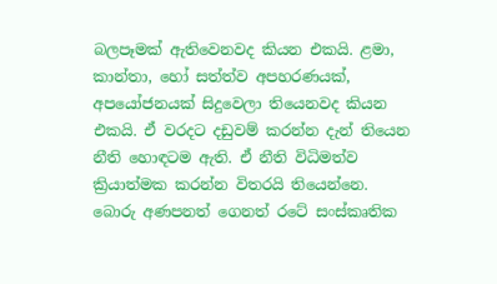බලපෑමක් ඇතිවෙනවද කියන එකයි. ළමා, කාන්තා, හෝ සත්ත්ව අපහරණයක්, අපයෝජනයක් සිදුවෙලා තියෙනවද කියන එකයි. ඒ වරදට දඩුවම් කරන්න දැන් තියෙන නීති හොඳටම ඇති. ඒ නීති විධිමත්ව ක්‍රියාත්මක කරන්න විතරයි තියෙන්නෙ. බොරු අණපනත් ගෙනත් රටේ සංස්කෘතික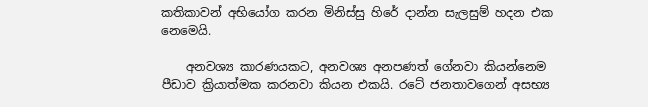කතිකාවන් අභියෝග කරන මිනිස්සු හිරේ දාන්න සැලසුම් හදන එක නෙමෙයි.

    අනවශ්‍ය කාරණයකට, අනවශ්‍ය අනපණත් ගේනවා කියන්නෙම පීඩාව ක්‍රියාත්මක කරනවා කියන එකයි. රටේ ජනතාවගෙන් අසභ්‍ය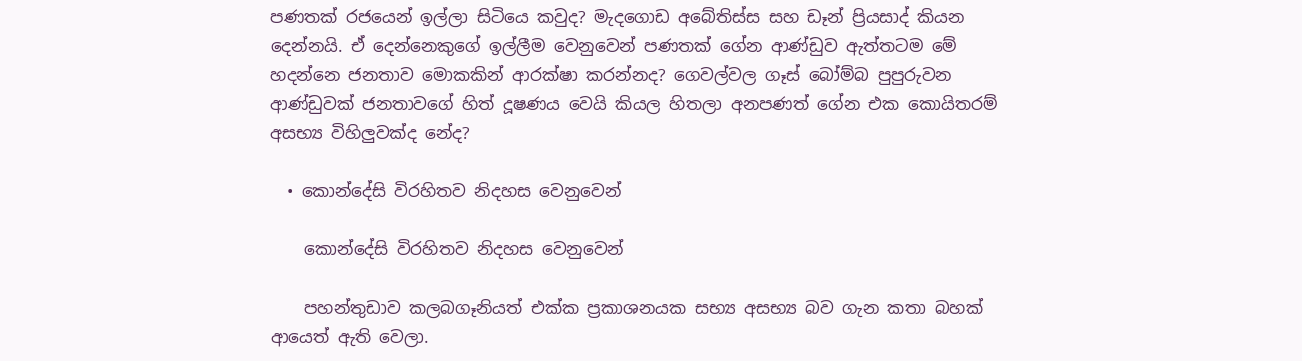පණතක් රජයෙන් ඉල්ලා සිටියෙ කවුද? මැදගොඩ අබේතිස්ස සහ ඩෑන් ප්‍රියසාද් කියන දෙන්නයි. ඒ දෙන්නෙකුගේ ඉල්ලීම වෙනුවෙන් පණතක් ගේන ආණ්ඩුව ඇත්තටම මේ හදන්නෙ ජනතාව මොකකින් ආරක්ෂා කරන්නද? ගෙවල්වල ගෑස් බෝම්බ පුපුරුවන ආණ්ඩුවක් ජනතාවගේ හිත් දූෂණය වෙයි කියල හිතලා අනපණත් ගේන එක කෙ‍ායිතරම් අසභ්‍ය විහිලුවක්ද නේද?

  • කොන්දේසි විරහිතව නිදහස වෙනුවෙන්

    කොන්දේසි විරහිතව නිදහස වෙනුවෙන්

    පහන්තුඩාව කලබගෑනියත් එක්ක ප්‍රකාශනයක සභ්‍ය අසභ්‍ය බව ගැන කතා බහක් ආයෙත් ඇති වෙලා.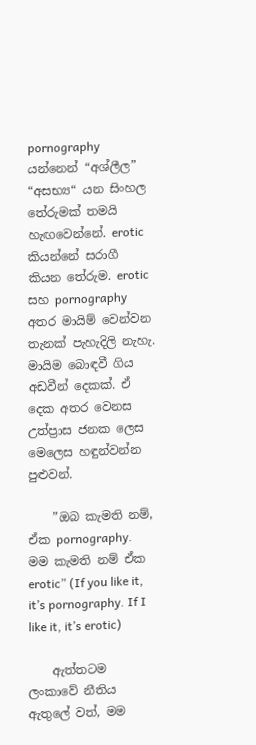pornography යන්නෙන් “අශ්ලීල” “අසභ්‍ය“ යන සිංහල තේරුමක් තමයි හැඟවෙන්නේ. erotic කියන්නේ සරාගී කියන තේරුම. erotic සහ pornography අතර මායිම් වෙන්වන තැනක් පැහැදිලි නැහැ. මායිම බොඳවී ගිය අඩවීන් දෙකක්. ඒ දෙක අතර වෙනස උත්ප්‍රාස ජනක ලෙස මෙලෙස හඳුන්වන්න පුළුවන්.

    ”ඔබ කැමති නම්, ඒක pornography. මම කැමති නම් ඒක erotic” (If you like it, it’s pornography. If I like it, it’s erotic)

    ඇත්තටම ලංකාවේ නීතිය ඇතුලේ වත්, මම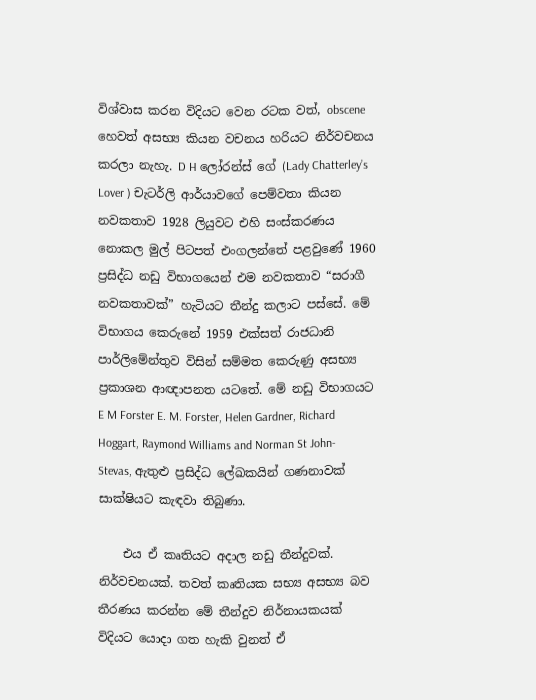විශ්වාස කරන විදියට වෙන රටක වත්, obscene හෙවත් අසභ්‍ය කියන වචනය හරියට නිර්වචනය කරලා නැහැ. D H ලෝරන්ස් ගේ (Lady Chatterley’s Lover ) චැටර්ලි ආර්යාවගේ පෙම්වතා කියන නවකතාව 1928 ලියුවට එහි සංස්කරණය නොකල මුල් පිටපත් එංගලන්තේ පළවුණේ 1960 ප්‍රසිද්ධ නඩු විභාගයෙන් එම නවකතාව “සරාගී නවකතාවක්” හැටියට තීන්දු කලාට පස්සේ. මේ විභාගය කෙරුනේ 1959 එක්සත් රාජධානි පාර්ලිමේන්තුව විසින් සම්මත කෙරුණු අසභ්‍ය ප්‍රකාශන ආඥාපනත යටතේ. මේ නඩු විභාගයට E M Forster E. M. Forster, Helen Gardner, Richard Hoggart, Raymond Williams and Norman St John-Stevas, ඇතුළු ප්‍රසිද්ධ ලේඛකයින් ගණනාවක් සාක්ෂියට කැඳවා තිබුණා.

    එය ඒ කෘතියට අදාල නඩු තීන්දුවක්. නිර්වචනයක්. තවත් කෘතියක සභ්‍ය අසභ්‍ය බව තීරණය කරන්න මේ තීන්දුව නිර්නායකයක් විදියට යොදා ගත හැකි වුනත් ඒ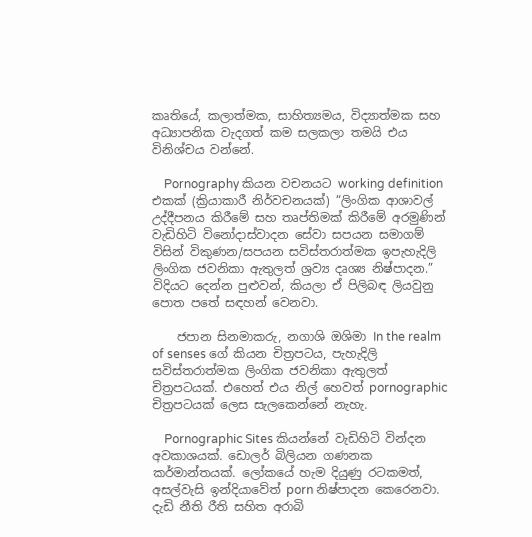කෘතියේ, කලාත්මක, සාහිත්‍යමය, විද්‍යාත්මක සහ අධ්‍යාපනික වැදගත් කම සලකලා තමයි එය විනිශ්චය වන්නේ.

    Pornography කියන වචනයට working definition එකක් (ක්‍රියාකාරී නිර්වචනයක්) “ලිංගික ආශාවල් උද්දීපනය කිරීමේ සහ තෘප්තිමක් කිරීමේ අරමුණින් වැඩිහිටි විනෝදාස්වාදන සේවා සපයන සමාගම් විසින් විකුණන/සපයන සවිස්තරාත්මක ඉපැහැදිලි ලිංගික ජවනිකා ඇතුලත් ශ්‍රව්‍ය දෘශ්‍ය නිෂ්පාදන.” විදියට දෙන්න පුළුවන්, කියලා ඒ පිලිබඳ ලියවුනු පොත පතේ සඳහන් වෙනවා.

    ජපාන සිනමාකරු, නගාශි ඔශිමා In the realm of senses ගේ කියන චිත්‍රපටය, පැහැදිලි සවිස්තරාත්මක ලිංගික ජවනිකා ඇතුලත් චිත්‍රපටයක්. එහෙත් එය නිල් හෙවත් pornographic චිත්‍රපටයක් ලෙස සැලකෙන්නේ නැහැ.

    Pornographic Sites කියන්නේ වැඩිහිටි වින්දන අවකාශයක්. ඩොලර් බිලියන ගණනක කර්මාන්තයක්. ලෝකයේ හැම දියුණු රටකමත්, අසල්වැසි ඉන්දියාවේත් porn නිෂ්පාදන කෙරෙනවා. දැඩි නීති රීති සහිත අරාබි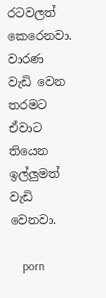රටවලත් කෙරෙනවා. වාරණ වැඩි වෙන තරමට ඒවාට තියෙන ඉල්ලුමත් වැඩි වෙනවා.

    porn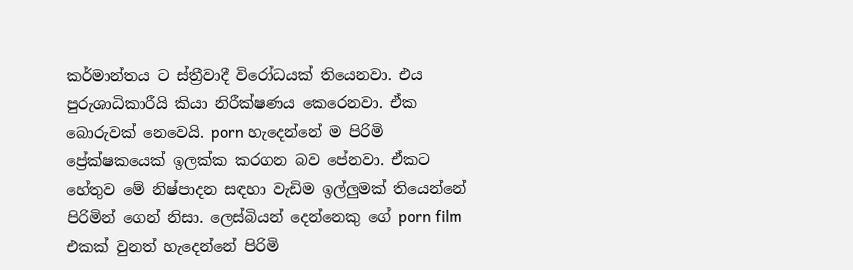කර්මාන්තය ට ස්ත්‍රීවාදී විරෝධයක් තියෙනවා. එය පුරුශාධිකාරීයි කියා නිරීක්ෂණය කෙරෙනවා. ඒක බොරුවක් නෙවෙයි. porn හැදෙන්නේ ම පිරිමි ප්‍රේක්ෂකයෙක් ඉලක්ක කරගන බව පේනවා. ඒකට හේතුව මේ නිෂ්පාදන සඳහා වැඩිම ඉල්ලුමක් තියෙන්නේ පිරිමින් ගෙන් නිසා. ලෙස්බියන් දෙන්නෙකු ගේ porn film එකක් වුනත් හැදෙන්නේ පිරිමි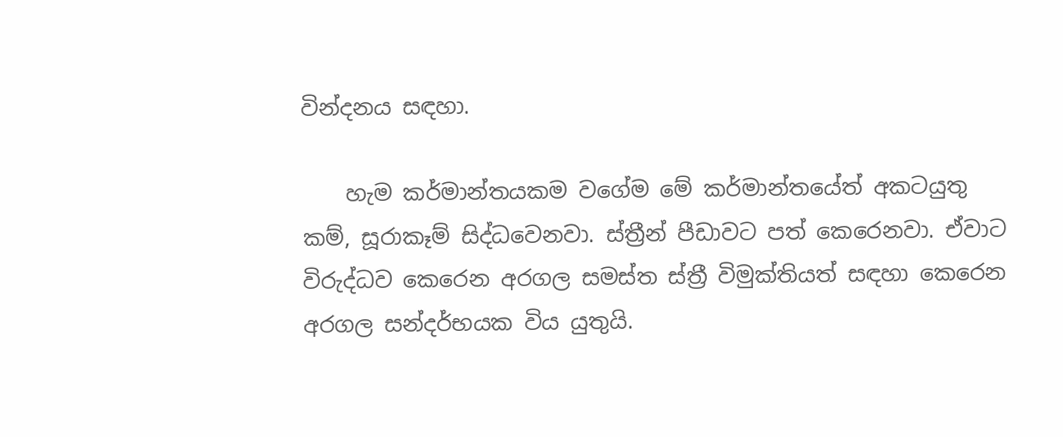වින්දනය සඳහා.

    හැම කර්මාන්තයකම වගේම මේ කර්මාන්තයේත් අකටයුතු කම්, සූරාකෑම් සිද්ධවෙනවා. ස්ත්‍රීන් පීඩාවට පත් කෙරෙනවා. ඒවාට විරුද්ධව කෙරෙන අරගල සමස්ත ස්ත්‍රී විමුක්තියත් සඳහා කෙරෙන අරගල සන්දර්භයක විය යුතුයි.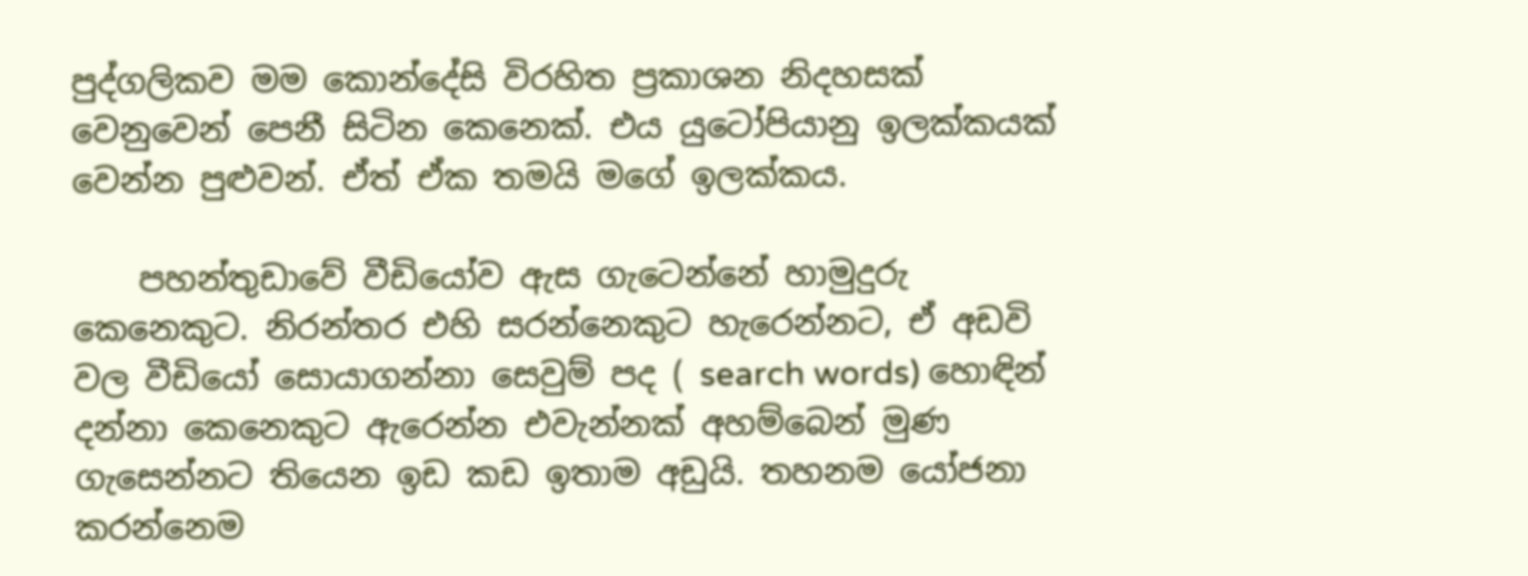පුද්ගලිකව මම කොන්දේසි විරහිත ප්‍රකාශන නිදහසක් වෙනුවෙන් පෙනී සිටින කෙනෙක්. එය යුටෝපියානු ඉලක්කයක් වෙන්න පුළුවන්. ඒත් ඒක තමයි මගේ ඉලක්කය.

    පහන්තුඩාවේ වීඩියෝව ඇස ගැටෙන්නේ හාමුදුරු කෙනෙකුට. නිරන්තර එහි සරන්නෙකුට හැරෙන්නට, ඒ අඩවි වල වීඩියෝ සොයාගන්නා සෙවුම් පද ( search words) හොඳින් දන්නා කෙනෙකුට ඇරෙන්න එවැන්නක් අහම්බෙන් මුණ ගැසෙන්නට තියෙන ඉඩ කඩ ඉතාම අඩුයි. තහනම යෝජනා කරන්නෙම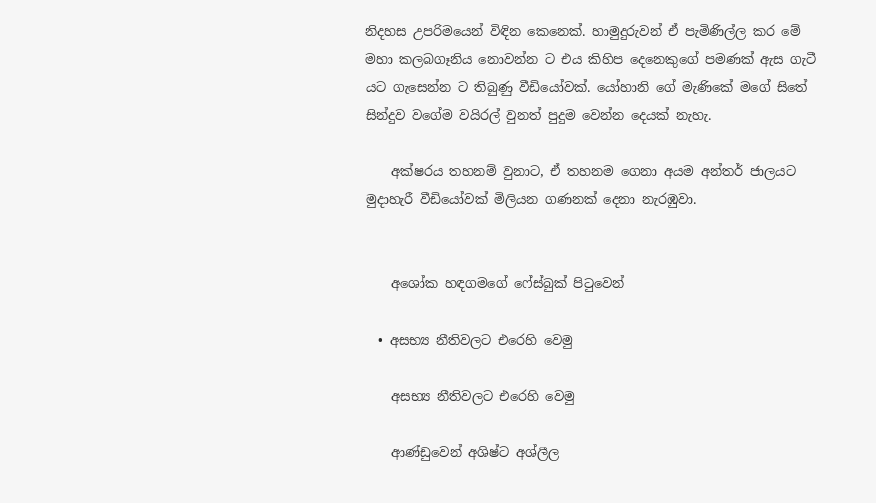නිදහස උපරිමයෙන් විඳින කෙනෙක්. හාමුදුරුවන් ඒ පැමිණිල්ල කර මේ මහා කලබගෑනිය නොවන්න ට එය කිහිප දෙනෙකුගේ පමණක් ඇස ගැටී යට ගැසෙන්න ට තිබුණු වීඩියෝවක්. යෝහානි ගේ මැණිකේ මගේ සිතේ සින්දුව වගේම වයිරල් වුනත් පුදුම වෙන්න දෙයක් නැහැ.

    අක්ෂරය තහනම් වුනාට, ඒ තහනම ගෙනා අයම අන්තර් ජාලයට මුදාහැරී වීඩියෝවක් මිලියන ගණනක් දෙනා නැරඹුවා.


    අශෝක හඳගමගේ ෆේස්බුක් පිටුවෙන්

  • අසභ්‍ය නීතිවලට එරෙහි වෙමු

    අසභ්‍ය නීතිවලට එරෙහි වෙමු

    ආණ්ඩුවෙන් අශිෂ්ට අශ්ලීල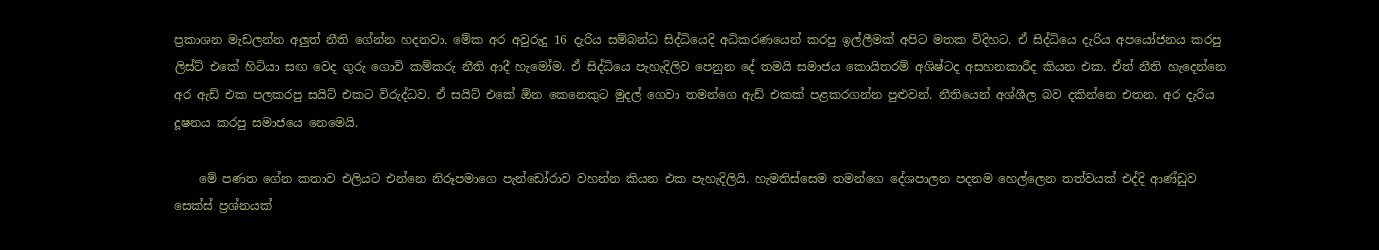ප්‍රකාශන මැඩලන්න අලුත් නීති ගේන්න හදනවා. මේක අර අවුරුදු 16 දැරිය සම්බන්ධ සිද්ධියෙදි අධිකරණයෙන් කරපු ඉල්ලීමක් අපිට මතක විදිහට. ඒ සිද්ධියෙ දැරිය අපයෝජනය කරපු ලිස්ට් එකේ හිටියා සඟ වෙද ගුරු ගොවි කම්කරු නීති ආදී හැමෝම. ඒ සිද්ධියෙ පැහැදිලිව පෙනුන දේ තමයි සමාජය කොයිතරම් අශිෂ්ටද අසහනකාරීද කියන එක. ඒත් නීති හැදෙන්නෙ අර ඇඩ් එක පලකරපු සයිට් එකට විරුද්ධව. ඒ සයිට් එකේ ඕන කෙනෙකුට මුදල් ගෙවා තමන්ගෙ ඇඩ් එකක් පළකරගන්න පුළුවන්. නීතියෙන් අශ්ශීල බව දකින්නෙ එතන. අර දැරිය දූෂනය කරපු සමාජයෙ නෙමෙයි.

    මේ පණත ගේන කතාව එලියට එන්නෙ නිරූපමාගෙ පැන්ඩෝරාව වහන්න කියන එක පැහැදිලියි. හැමතිස්සෙම තමන්ගෙ දේශපාලන පදනම හෙල්ලෙන තත්වයක් එද්දි ආණ්ඩුව සෙක්ස් ප්‍රශ්නයක්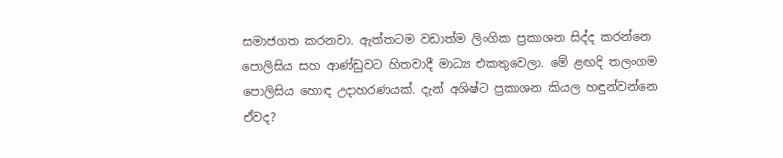සමාජගත කරනවා. ඇත්තටම වඩාත්ම ලිංගික ප්‍රකාශන සිද්ද කරන්නෙ පොලිසිය සහ ආණ්ඩුවට හිතවාදී මාධ්‍ය එකතුවෙලා. මේ ළඟදි තලංගම පොලිසිය හොඳ උදාහරණයක්. දැන් අශිෂ්ට ප්‍රකාශන කියල හඳුන්වන්නෙ ඒවද?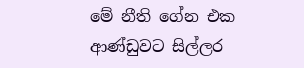මේ නීති ගේන එක ආණ්ඩුවට සිල්ලර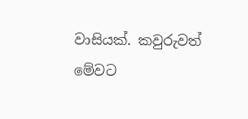වාසියක්. කවුරුවත් මේවට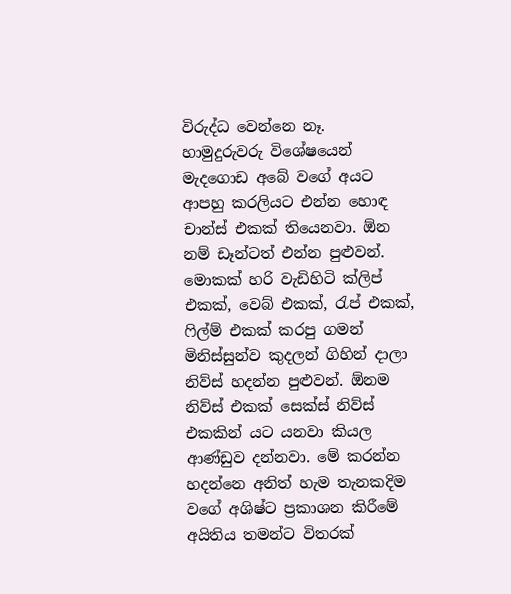විරුද්ධ වෙන්නෙ නෑ. හාමුදුරුවරු විශේෂයෙන් මැදගොඩ අබේ වගේ අයට ආපහු කරලියට එන්න හොඳ චාන්ස් එකක් තියෙනවා. ඕන නම් ඩෑන්ටත් එන්න පුළුවන්. මොකක් හරි වැඩිහිටි ක්ලිප් එකක්, වෙබ් එකක්, රැප් එකක්, ෆිල්ම් එකක් කරපු ගමන් මිනිස්සුන්ව කුදලන් ගිහින් දාලා නිව්ස් හදන්න පුළුවන්. ඕනම නිව්ස් එකක් සෙක්ස් නිව්ස් එකකින් යට යනවා කියල ආණ්ඩුව දන්නවා. මේ කරන්න හදන්නෙ අනිත් හැම තැනකදිම වගේ අශිෂ්ට ප්‍රකාශන කිරීමේ අයිතිය තමන්ට විතරක්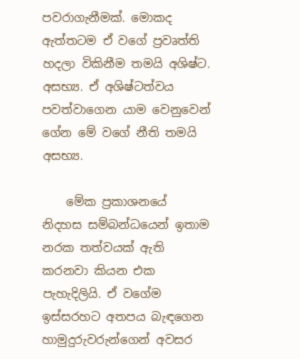පවරාගැනීමක්. මොකද ඇත්තටම ඒ වගේ ප්‍රවෘත්ති හදලා විකිනීම තමයි අශිෂ්ට. අසභ්‍ය. ඒ අශිෂ්ටත්වය පවත්වාගෙන යාම වෙනුවෙන් ගේන මේ වගේ නීති තමයි අසභ්‍ය.

    මේක ප්‍රකාශනයේ නිදහස සම්බන්ධයෙන් ඉතාම නරක තත්වයක් ඇති කරනවා කියන එක පැහැදිලියි. ඒ වගේම ඉස්සරහට අතපය බැඳගෙන හාමුදුරුවරුන්ගෙන් අවසර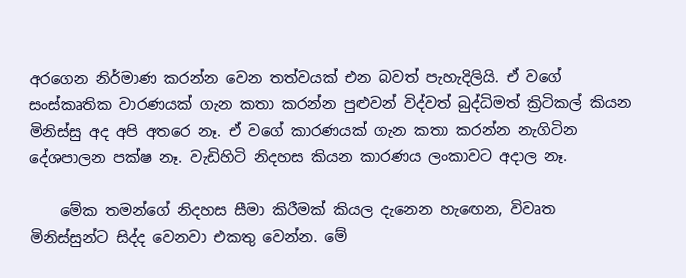අරගෙන නිර්මාණ කරන්න වෙන තත්වයක් එන බවත් පැහැදිලියි. ඒ වගේ සංස්කෘතික වාරණයක් ගැන කතා කරන්න පුළුවන් විද්වත් බුද්ධිමත් ක්‍රිටිකල් කියන මිනිස්සු අද අපි අතරෙ නෑ. ඒ වගේ කාරණයක් ගැන කතා කරන්න නැගිටින දේශපාලන පක්ෂ නෑ. වැඩිහිටි නිදහස කියන කාරණය ලංකාවට අදාල නෑ.

    මේක තමන්ගේ නිදහස සීමා කිරීමක් කියල දැනෙන හැඟ‍ෙන, විවෘත මිනිස්සුන්ට සිද්ද වෙනවා එකතු වෙන්න. මේ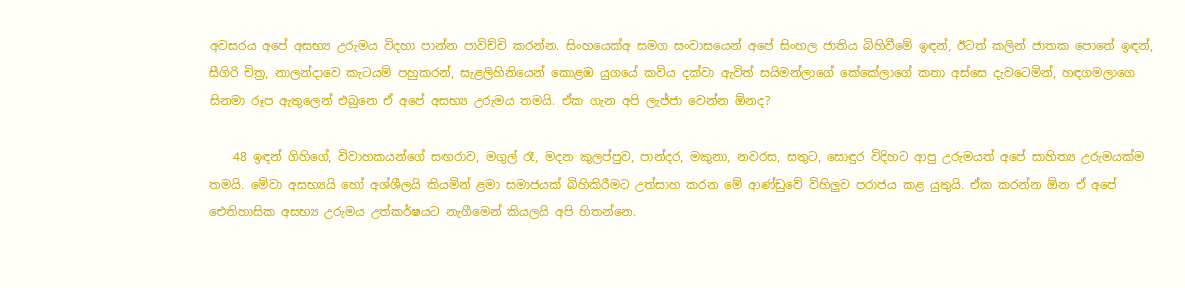අවසරය අපේ අසභ්‍ය උරුමය විදහා පාන්න පාවිච්චි කරන්න. සිංහයෙක්අ සමග සංවාසයෙන් අපේ සිංහල ජාතිය බිහිවීමේ ඉඳන්, ඊටත් කලින් ජාතක පොතේ ඉඳන්, සීගිරි චිත්‍ර, නාලන්දාවෙ කැටයම් පහුකරන්, සැළලිහිනියෙන් කොළඹ යුගයේ කවිය දක්වා ඇවිත් සයිමන්ලාගේ කේකේලාගේ කතා අස්සෙ දැවටෙමින්, හඳගමලාගෙ සිනමා රූප ඇතුලෙන් එබුනෙ ඒ අපේ අසභ්‍ය උරුමය තමයි. ඒක ගැන අපි ලැජ්ජා වෙන්න ඕනද?

    48 ඉඳන් ගිහිගේ, විවාහකයන්ගේ සඟරාව, මගුල් රෑ, මදන කුලප්පුව, පාන්දර, මකුනා, නවරස, සතුට, සොඳුර විදිහට ආපු උරුමයත් අපේ සාහිත්‍ය උරුමයක්ම තමයි. මේවා අසභ්‍යයි හෝ අශ්ශීලයි කියමින් ළමා සමාජයක් බිහිකිරීමට උත්සාහ කරන මේ ආණ්ඩුවේ විහිලුව පරාජය කළ යුතුයි. ඒක කරන්න ඕන ඒ අපේ ඓතිහාසික අසභ්‍ය උරුමය උත්කර්ෂයට නැගීමෙන් කියලයි අපි හිතන්නෙ.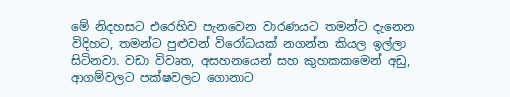මේ නිදහසට එරෙහිව පැනවෙන වාරණයට තමන්ට දැනෙන විදිහට, තමන්‍ට පුළුවන් විරෝධයක් නගන්න කියල ඉල්ලා සිටිනවා. වඩා විවෘත, අසහනයෙන් සහ කුහකකමෙන් අඩු, ආගම්වලට පක්ෂවලට ගොනාට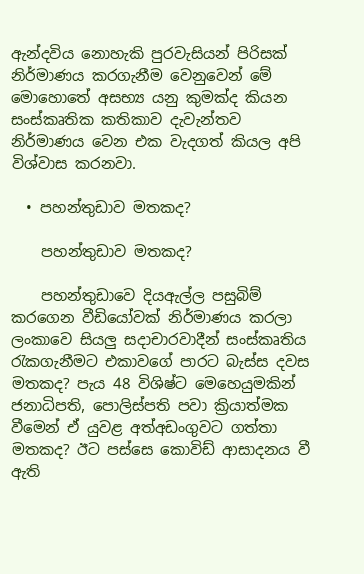ඇන්දවිය නොහැකි පුරවැසියන් පිරිසක් නිර්මාණය කරගැනීම වෙනුවෙන් මේ මොහොතේ අසභ්‍ය යනු කුමක්ද කියන සංස්කෘතික කතිකාව දැවැන්තව නිර්මාණය වෙන එක වැදගත් කියල අපි විශ්වාස කරනවා.

  • පහන්තුඩාව මතකද?

    පහන්තුඩාව මතකද?

    පහන්තුඩාවෙ දියඇල්ල පසුබිම් කරගෙන වීඩියෝවක් නිර්මාණය කරලා ලංකාවෙ සියලු සදාචාරවාදීන් සංස්කෘතිය රැකගැනීමට එකාවගේ පාරට බැස්ස දවස මතකද? පැය 48 විශිෂ්ට මෙහෙයුමකින් ජනාධිපති, පොලිස්පති පවා ක්‍රියාත්මක වීමෙන් ඒ යුවළ අත්අඩංගුවට ගත්තා මතකද? ඊට පස්සෙ කොවිඩ් ආසාදනය වී ඇති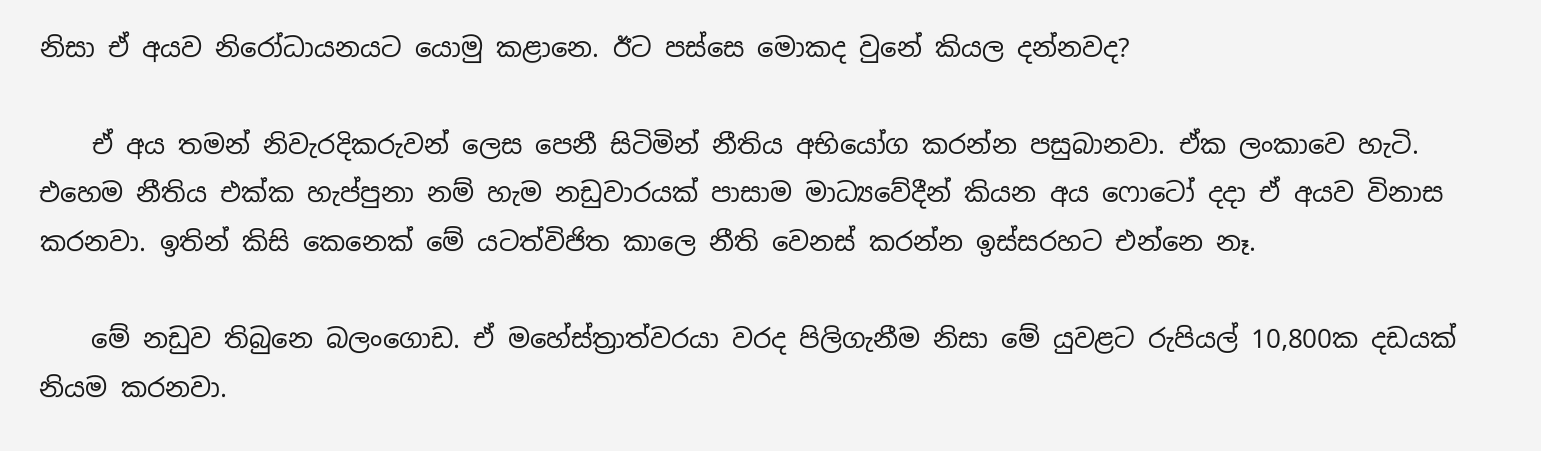නිසා ඒ අයව නිරෝධායනයට යොමු කළානෙ. ඊට පස්සෙ මොකද වුනේ කියල දන්නවද?

    ඒ අය තමන් නිවැරදිකරුවන් ලෙස පෙනී සිටිමින් නීතිය අභියෝග කරන්න පසුබානවා. ඒක ලංකාවෙ හැටි. එහෙම නීතිය එක්ක හැප්පුනා නම් හැම නඩුවාරයක් පාසාම මාධ්‍යවේදීන් කියන අය ෆොටෝ දදා ඒ අයව විනාස කරනවා. ඉතින් කිසි කෙනෙක් මේ යටත්විජිත කාලෙ නීති වෙනස් කරන්න ඉස්සරහට එන්නෙ නෑ.

    මේ නඩුව තිබුනෙ බලංගොඩ. ඒ මහේස්ත්‍රාත්වරයා වරද පිලිගැනීම නිසා මේ යුවළට රුපියල් 10,800ක දඩයක් නියම කරනවා.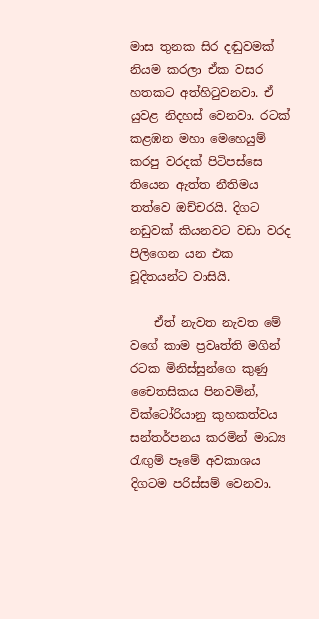මාස තුනක සිර දඬුවමක් නියම කරලා ඒක වසර හතකට අත්හිටුවනවා. ඒ යුවළ නිදහස් වෙනවා. රටක් කළඹන මහා මෙහෙයුම් කරපු වරදක් පිටිපස්සෙ තියෙන ඇත්ත නීතිමය තත්වෙ ඔච්චරයි. දිගට නඩුවක් කියනවට වඩා වරද පිලිගෙන යන එක චූදිතයන්ට වාසියි.

    ඒත් නැවත නැවත මේ වගේ කාම ප්‍රවෘත්ති මගින් රටක මිනිස්සුන්ගෙ කුණු චෛතසිකය පිනවමින්, වික්ටෝරියානු කුහකත්වය සන්තර්පනය කරමින් මාධ්‍ය රැඟුම් පෑමේ අවකාශය දිගටම පරිස්සම් වෙනවා.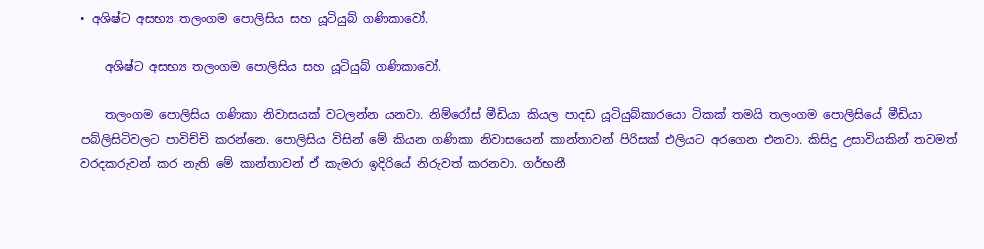• අශිෂ්ට අසභ්‍ය තලංගම පොලිසිය සහ යූටියුබ් ගණිකාවෝ.

    අශිෂ්ට අසභ්‍ය තලංගම පොලිසිය සහ යූටියුබ් ගණිකාවෝ.

    තලංගම පොලිසිය ගණිකා නිවාසයක් වටලන්න යනවා. නිම්රෝස් මීඩියා කියල පාදඩ යූටියුබ්කාරයො ටිකක් තමයි තලංගම පොලිසියේ මීඩියා පබ්ලිසිටිවලට පාවිච්චි කරන්නෙ. පොලිසිය විසින් මේ කියන ගණිකා නිවාසයෙන් කාන්තාවන් පිරිසක් එලියට අරගෙන එනවා. කිසිදු උසාවියකින් තවමත් වරදකරුවන් කර නැති මේ කාන්තාවන් ඒ කැමරා ඉදිරියේ නිරුවත් කරනවා. ගර්භනී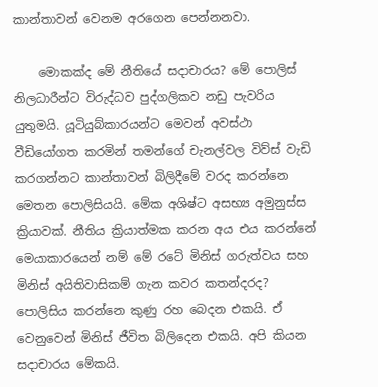කාන්තාවන් වෙනම අරගෙන පෙන්නනවා.

    මොකක්ද මේ නීතියේ සදාචාරය? මේ පොලිස් නිලධාරීන්ට විරුද්ධව පුද්ගලිකව නඩු පැවරිය යුතුමයි. යූටියුබ්කාරයන්ට මෙවන් අවස්ථා වීඩියෝගත කරමින් තමන්ගේ චැනල්වල විව්ස් වැඩි කරගන්නට කාන්තාවන් බිලිදීමේ වරද කරන්නෙ මෙතන පොලිසියයි. මේක අශිෂ්ට අසභ්‍ය අමුනුස්ස ක්‍රියාවක්. නීතිය ක්‍රියාත්මක කරන අය එය කරන්නේ මෙයාකාරයෙන් නම් මේ රටේ මිනිස් ගරුත්වය සහ මිනිස් අයිතිවාසිකම් ගැන කවර කතන්දරද? පොලිසිය කරන්නෙ කුණු රහ බෙදන එකයි. ඒ වෙනුවෙන් මිනිස් ජීවිත බිලිදෙන එකයි. අපි කියන සදාචාරය මේකයි.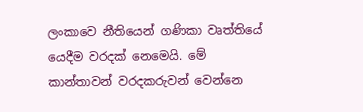ලංකාවෙ නීතියෙන් ගණිකා වෘත්තියේ යෙදීම වරදක් නෙමෙයි. මේ කාන්තාවන් වරදකරුවන් වෙන්නෙ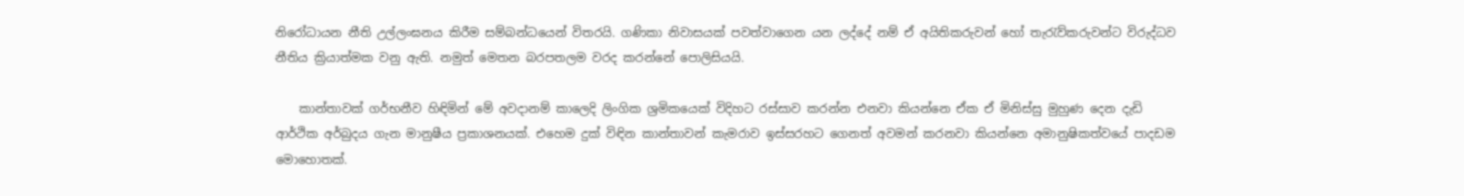නිරෝධායන නීති උල්ලංඝනය කිරීම සම්බන්ධයෙන් විතරයි. ගණිකා නිවාසයක් පවත්වාගෙන යන ලද්දේ නම් ඒ අයිතිකරුවන් හෝ තැරැව්කරුවන්ට විරුද්ධව නීතිය ක්‍රියාත්මක වනු ඇති. නමුත් මෙතන බරපතලම වරද කරන්නේ පොලිසියයි.

    කාන්තාවක් ගර්භනීව හිඳිමින් මේ අවදානම් කාලෙදි ලිංගික ශ්‍රමිකයෙක් විදිහට රස්සාව කරන්න එනවා කියන්නෙ ඒක ඒ මිනිස්සු මුහුණ දෙන දැඩි ආර්ථික අර්බුදය ගැන මානුෂීය ප්‍රකාශනයක්. එහෙම දුක් විඳින කාන්තාවන් කැමරාව ඉස්සරහට ගෙනත් අවමන් කරනවා කියන්නෙ අමානුෂිකත්වයේ පාදඩම මොහොතක්.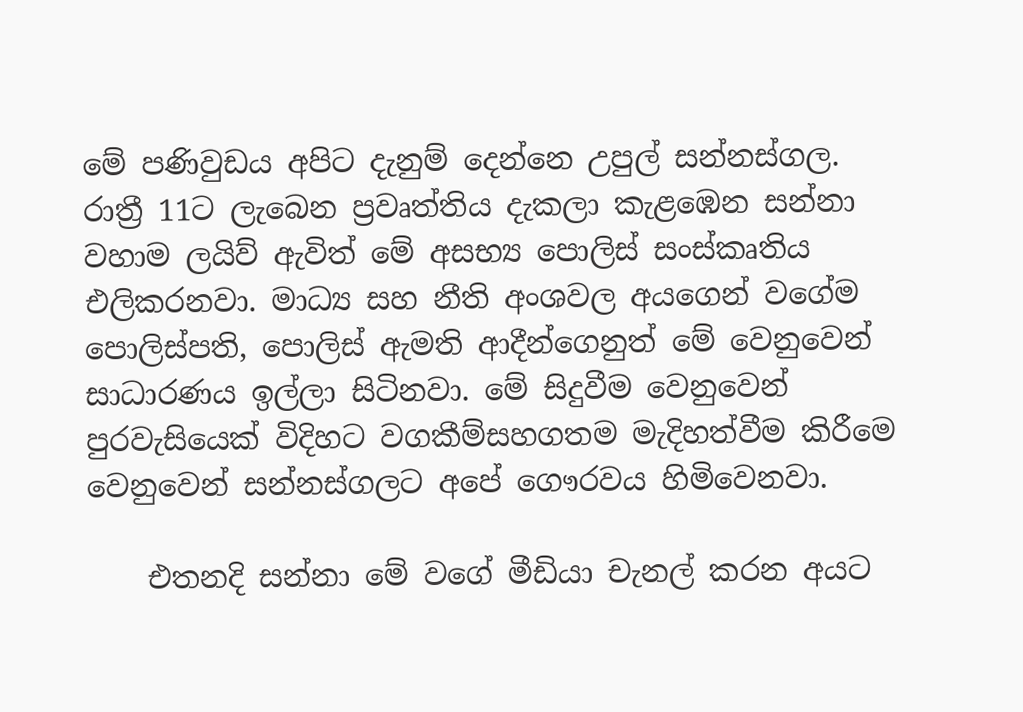මේ පණිවුඩය අපිට දැනුම් දෙන්නෙ උපුල් සන්නස්ගල. රාත්‍රී 11ට ලැබෙන ප්‍රවෘත්තිය දැකලා කැළඹෙන සන්නා වහාම ලයිව් ඇවිත් මේ අසභ්‍ය පොලිස් සංස්කෘතිය එලිකරනවා. මාධ්‍ය සහ නීති අංශවල අයගෙන් වගේම පොලිස්පති, පොලිස් ඇමති ආදීන්ගෙනුත් මේ වෙනුවෙන් සාධාරණය ඉල්ලා සිටිනවා. මේ සිදුවීම වෙනුවෙන් පුරවැසියෙක් විදිහට වගකීම්සහගතම මැදිහත්වීම කිරීමෙ වෙනුවෙන් සන්නස්ගලට අපේ ගෞරවය හිමිවෙනවා.

    එතනදි සන්නා මේ වගේ මීඩියා චැනල් කරන අයට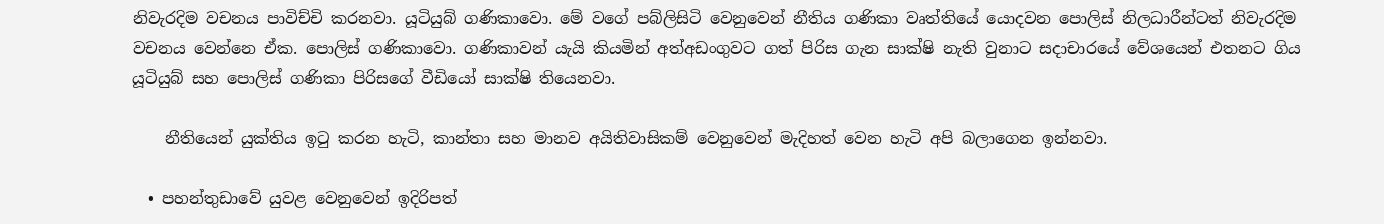නිවැරදිම වචනය පාවිච්චි කරනවා. යූටියුබ් ගණිකාවො. මේ වගේ පබ්ලිසිටි වෙනුවෙන් නීතිය ගණිකා වෘත්තියේ යොදවන පොලිස් නිලධාරීන්ටත් නිවැරදිම වචනය වෙන්නෙ ඒක. පෙ‍ාලිස් ගණිකාවො. ගණිකාවන් යැයි කියමින් අත්අඩංගුවට ගත් පිරිස ගැන සාක්ෂි නැති වුනාට සදාචාරයේ වේශයෙන් එතනට ගිය යූටියුබ් සහ පොලිස් ගණිකා පිරිසගේ වීඩියෝ සාක්ෂි තියෙනවා.

    නීතියෙන් යුක්තිය ඉටු කරන හැටි, කාන්තා සහ මානව අයිතිවාසිකම් වෙනුවෙන් මැදිහත් වෙන හැටි අපි බලාගෙන ඉන්නවා.

  • පහන්තුඩාවේ යුවළ වෙනුවෙන් ඉදිරිපත්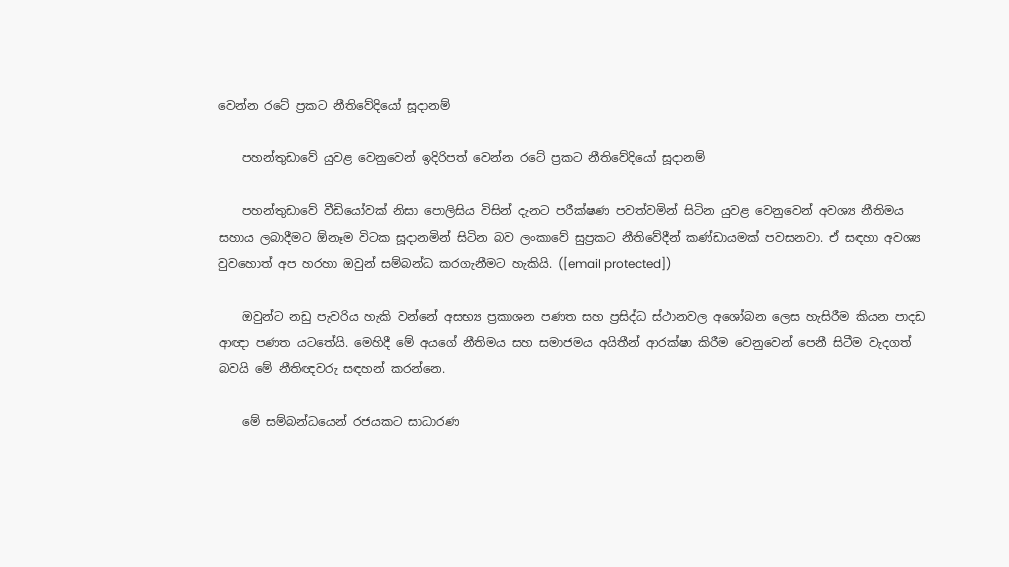වෙන්න රටේ ප්‍රකට නීතිවේදියෝ සූදානම්

    පහන්තුඩාවේ යුවළ වෙනුවෙන් ඉදිරිපත් වෙන්න රටේ ප්‍රකට නීතිවේදියෝ සූදානම්

    පහන්තුඩාවේ වීඩියෝවක් නිසා පොලිසිය විසින් දැනට පරීක්ෂණ පවත්වමින් සිටින යුවළ වෙනුවෙන් අවශ්‍ය නීතිමය සහාය ලබාදීමට ඕනෑම විටක සූදානමින් සිටින බව ලංකාවේ සුප්‍රකට නීතිවේදීන් කණ්ඩායමක් පවසනවා. ඒ සඳහා අවශ්‍ය වුවහොත් අප හරහා ඔවුන් සම්බන්ධ කරගැනීමට හැකියි. ([email protected])

    ඔවුන්ට නඩු පැවරිය හැකි වන්නේ අසභ්‍ය ප්‍රකාශන පණත සහ ප්‍රසිද්ධ ස්ථානවල අශෝබන ලෙස හැසිරීම කියන පාදඩ ආඥා පණත යටතේයි. මෙහිදී මේ අයගේ නීතිමය සහ සමාජමය අයිතීන් ආරක්ෂා කිරීම වෙනුවෙන් පෙනී සිටීම වැදගත් බවයි මේ නීතිඥවරු සඳහන් කරන්නෙ.

    මේ සම්බන්ධයෙන් රජයකට සාධාරණ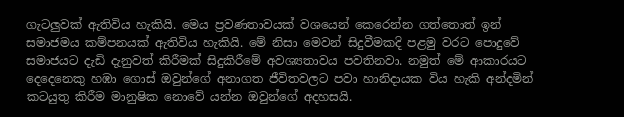ගැටලුවක් ඇතිවිය හැකියි. මෙය ප්‍රවණතාවයක් වශයෙන් කෙරෙන්න ගත්තොත් ඉන් සමාජමය කම්පනයක් ඇතිවිය හැකියි. මේ නිසා මෙවන් සිදුවීමකදි පළමු වරට පොදුවේ සමාජයට දැඩි දැනුවත් කිරීමක් සිදුකිරීමේ අවශ්‍යතාවය පවතිනවා. නමුත් මේ ආකාරයට දෙදෙනෙකු හඹා ගොස් ඔවුන්ගේ අනාගත ජීවිතවලට පවා හානිදායක විය හැකි අන්දමින් කටයුතු කිරීම මානුෂික නොවේ යන්න ඔවුන්ගේ අදහසයි.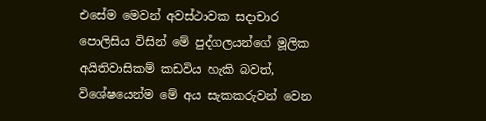එසේම මෙවන් අවස්ථාවක සදාචාර පොලිසිය විසින් මේ පුද්ගලයන්ගේ මූලික අයිතිවාසිකම් කඩවිය හැකි බවත්, වි‍ශේෂයෙන්ම මේ අය සැකකරුවන් වෙන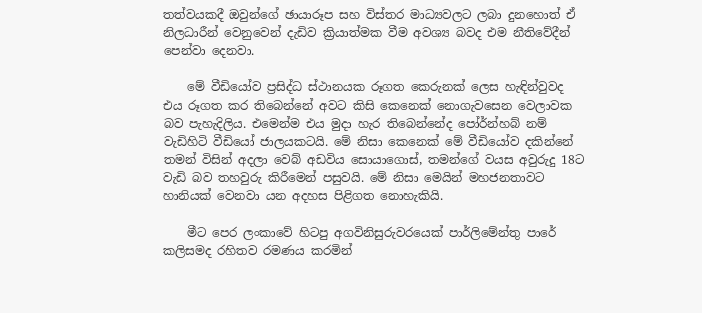තත්වයකදී ඔවුන්ගේ ඡායාරූප සහ විස්තර මාධ්‍යවලට ලබා දුනහොත් ඒ නිලධාරීන් වෙනුවෙන් දැඩිව ක්‍රියාත්මක වීම අවශ්‍ය බවද එම නීතිවේදීන් පෙන්වා දෙනවා.

    මේ වීඩියෝව ප්‍රසිද්ධ ස්ථානයක රූගත කෙරුනක් ලෙස හැඳින්වුවද එය රූගත කර තිබෙන්නේ අවට කිසි කෙනෙක් නොගැවසෙන වෙලාවක බව පැහැදිලිය. එමෙන්ම එය මුදා හැර තිබෙන්නේද පෝර්න්හබ් නම් වැඩිහිටි වීඩියෝ ජාලයකටයි. මේ නිසා කෙනෙක් මේ වීඩියෝව දකින්නේ තමන් විසින් අදලා වෙබ් අඩවිය සොයාගොස්, තමන්ගේ වයස අවුරුදු 18ට වැඩි බව තහවුරු කිරීමෙන් පසුවයි. මේ නිසා මෙයින් මහජනතාවට හානියක් වෙනවා යන අදහස පිළිගත නොහැකියි.

    මීට පෙර ලංකාවේ හිටපු අගවිනිසුරුවරයෙක් පාර්ලිමේන්තු පාරේ කලිසමද රහිතව රමණය කරමින්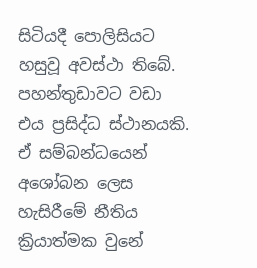සිටියදී පොලිසියට හසුවූ අවස්ථා තිබේ. පහන්තුඩාවට වඩා එය ප්‍රසිද්ධ ස්ථානයකි. ඒ සම්බන්ධයෙන් අශෝබන ලෙස හැසිරීමේ නීතිය ක්‍රියාත්මක වුනේ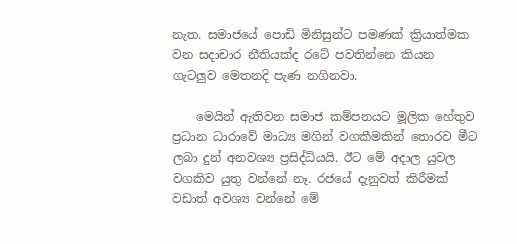නැත. සමාජයේ පොඩි මිනිසුන්ට පමණක් ක්‍රියාත්මක වන සදාචාර නීතියක්ද රටේ පවතින්නෙ කියන ගැටලුව මෙතනදි පැණ නගිනවා.

    මෙයින් ඇතිවන සමාජ කම්පනයට මූලික හේතුව ප්‍රධාන ධාරාවේ මාධ්‍ය මගින් වගකීමකින් තොරව මීට ලබා දුන් අනවශ්‍ය ප්‍රසිද්ධියයි. ඊට මේ අදාල යුවල වගකිව යුතු වන්නේ නෑ. රජයේ දැනුවත් කිරීමක් වඩාත් අවශ්‍ය වන්නේ මේ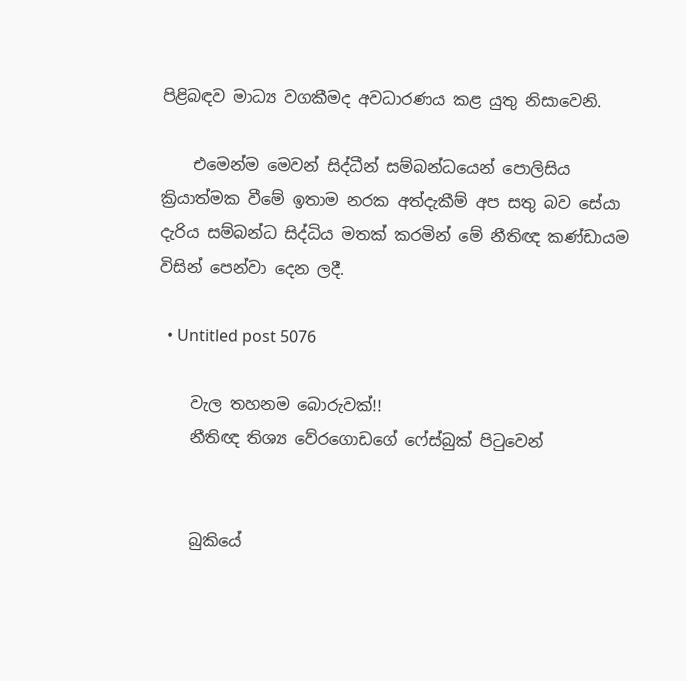පිළිබඳව මාධ්‍ය වගකීමද අවධාරණය කළ යුතු නිසාවෙනි.

    එමෙන්ම මෙවන් සිද්ධීන් සම්බන්ධයෙන් පොලිසිය ක්‍රියාත්මක වීමේ ඉතාම නරක අත්දැකීම් අප සතු බව සේයා දැරිය සම්බන්ධ සිද්ධිය මතක් කරමින් මේ නීතිඥ කණ්ඩායම විසින් පෙන්වා දෙන ලදී.

  • Untitled post 5076

    වැල තහනම බොරුවක්!!
    නීතිඥ තිශ්‍ය වේරගොඩගේ ෆේස්බුක් පිටුවෙන්


    බුකියේ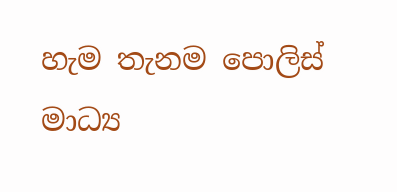හැම තැනම පොලිස් මාධ්‍ය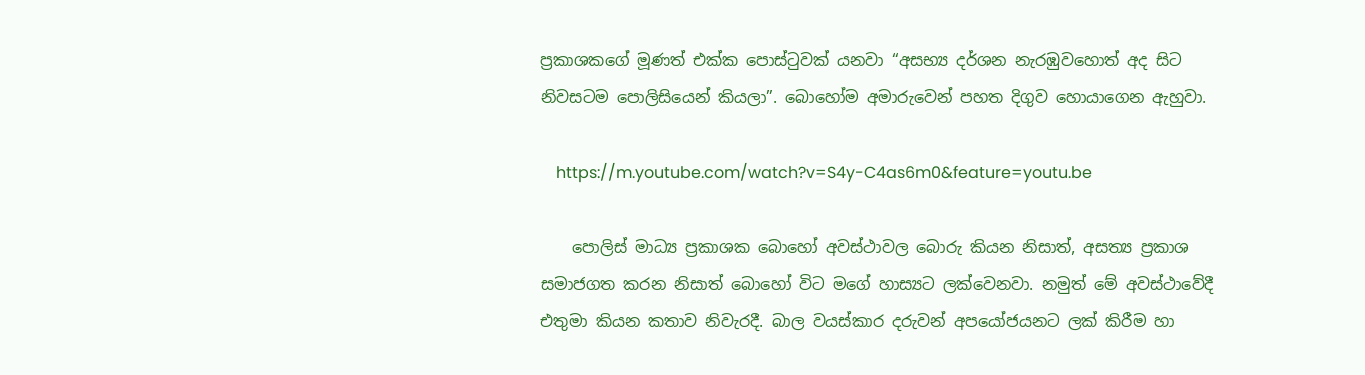ප්‍රකාශකගේ මූණත් එක්ක පොස්ටුවක් යනවා “අසභ්‍ය දර්ශන නැරඹුවහොත් අද සිට නිවසටම පොලිසියෙන් කියලා”. බොහෝම අමාරුවෙන් පහත දිගුව හොයාගෙන ඇහුවා.

    https://m.youtube.com/watch?v=S4y-C4as6m0&feature=youtu.be

    පොලිස් මාධ්‍ය ප්‍රකාශක බොහෝ අවස්ථාවල බොරු කියන නිසාත්, අසත්‍ය ප්‍රකාශ සමාජගත කරන නිසාත් බොහෝ විට මගේ හාස්‍යට ලක්වෙනවා. නමුත් මේ අවස්ථාවේදී එතුමා කියන කතාව නිවැරදී. බාල වයස්කාර දරුවන් අපයෝජයනට ලක් කිරීම හා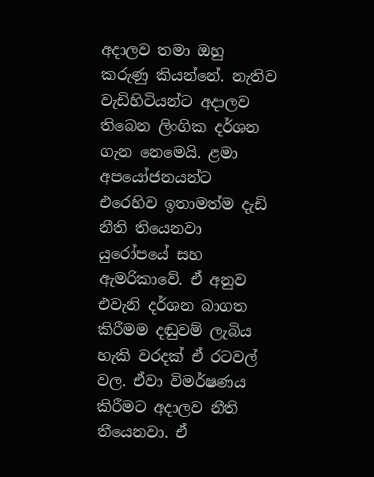අදාලව තමා ඔහු කරුණු කියන්නේ. නැතිව වැඩිහිටියන්ට අදාලව තිබෙන ලිංගික දර්ශන ගැන නෙමෙයි. ළමා අපයෝජනයන්ට එරෙහිව ඉතාමත්ම දැඩි නීති තියෙනවා යුරෝපයේ සහ ඇමරිකාවේ. ඒ අනුව එවැනි දර්ශන බාගත කිරීමම දඬුවම් ලැබිය හැකි වරදක් ඒ රටවල් වල. ඒවා විමර්ෂණය කිරීමට අදාලව නීති තීයෙනවා. ඒ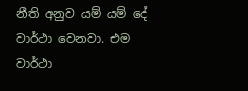නීති අනුව යම් යම් දේ වාර්ථා වෙනවා. එම වාර්ථා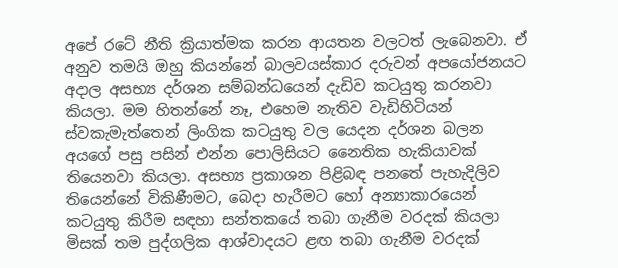අපේ රටේ නීති ක්‍රියාත්මක කරන ආයතන වලටත් ලැබෙනවා. ඒ අනුව තමයි ඔහු කියන්නේ බාලවයස්කාර දරුවන් අපයෝජනයට අදාල අසභ්‍ය දර්ශන සම්බන්ධයෙන් දැඩිව කටයුතු කරනවා කියලා. මම හිතන්නේ නෑ, එහෙම නැතිව වැඩිහිටියන් ස්වකැමැත්තෙන් ලිංගික කටයුතු වල යෙදන දර්ශන බලන අයගේ පසු පසින් එන්න පොලිසියට නෛතික හැකියාවක් තියෙනවා කියලා. අසභ්‍ය ප්‍රකාශන පිළිබඳ පනතේ පැහැදිලිව තියෙන්නේ විකිණීමට, බෙදා හැරීමට හෝ අන්‍යාකාරයෙන් කටයුතු කිරීම සඳහා සන්තකයේ තබා ගැනීම වරදක් කියලා මිසක් තම පුද්ගලික ආශ්වාදයට ළඟ තබා ගැනීම වරදක්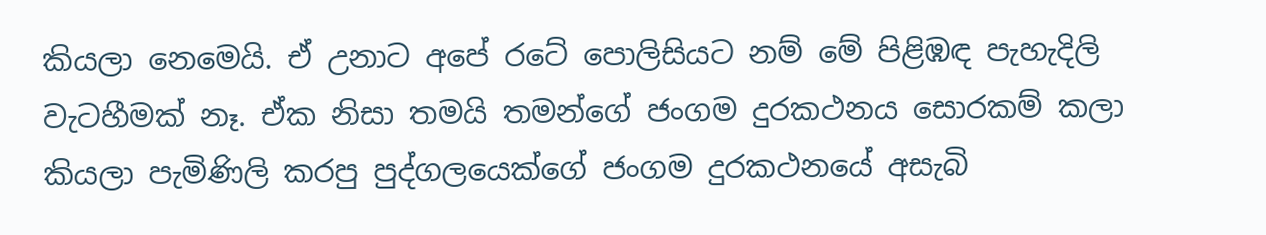කියලා නෙමෙයි. ඒ උනාට අපේ රටේ පොලිසියට නම් මේ පිළිඹඳ පැහැදිලි වැටහීමක් නෑ. ඒක නිසා තමයි තමන්ගේ ජංගම දුරකථනය සොරකම් කලා කියලා පැමිණිලි කරපු පුද්ගලයෙක්ගේ ජංගම දුරකථනයේ අසැබි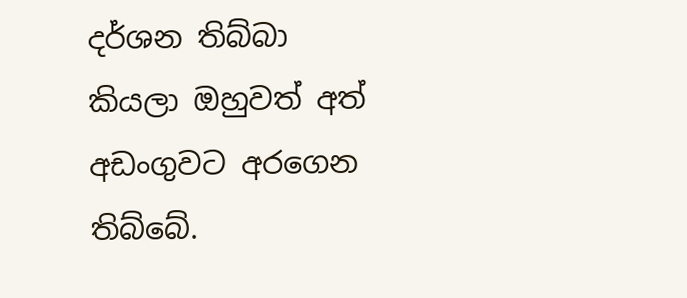දර්ශන තිබ්බා කියලා ඔහුවත් අත් අඩංගුවට අරගෙන තිබ්බේ.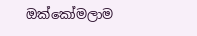ඔක්කෝමලාම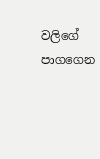වලිගේ පාගගෙන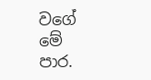වගේ මේ පාර.